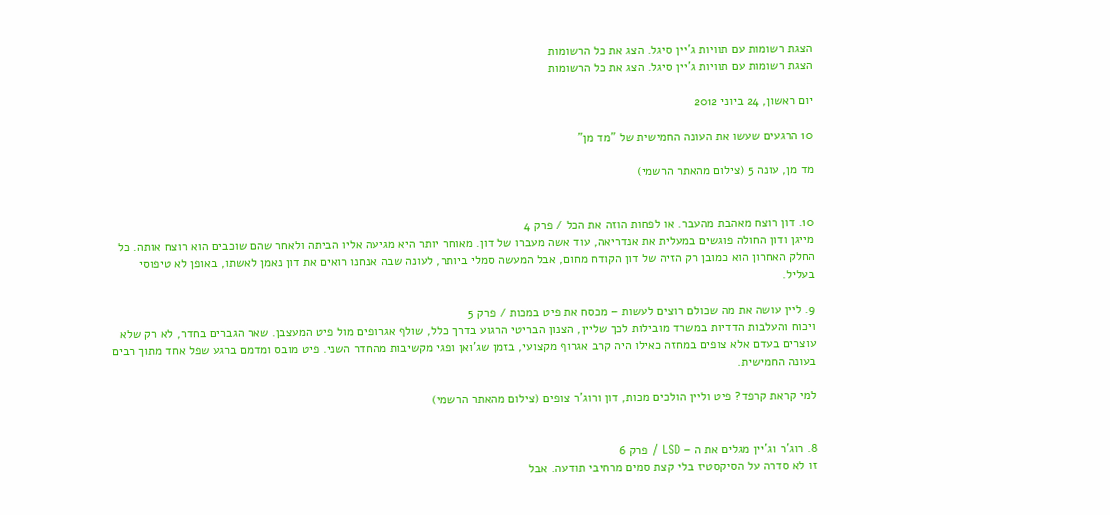הצגת רשומות עם תוויות ג'יין סיגל. הצג את כל הרשומות
הצגת רשומות עם תוויות ג'יין סיגל. הצג את כל הרשומות

יום ראשון, 24 ביוני 2012

10 הרגעים שעשו את העונה החמישית של "מד מן"

מד מן, עונה 5 (צילום מהאתר הרשמי)


10. דון רוצח מאהבת מהעבר. או לפחות הוזה את הכל / פרק 4
מייגן ודון החולה פוגשים במעלית את אנדריאה, עוד אשה מעברו של דון. מאוחר יותר היא מגיעה אליו הביתה ולאחר שהם שוכבים הוא רוצח אותה. כל החלק האחרון הוא כמובן רק הזיה של דון הקודח מחום, אבל המעשה סמלי ביותר, לעונה שבה אנחנו רואים את דון נאמן לאשתו, באופן לא טיפוסי בעליל.

9. ליין עושה את מה שכולם רוצים לעשות – מכסח את פיט במכות / פרק 5
ויכוח והעלבות הדדיות במשרד מובילות לכך שליין, הצנון הבריטי הרגוע בדרך כלל, שולף אגרופים מול פיט המעצבן. שאר הגברים בחדר, לא רק שלא עוצרים בעדם אלא צופים במחזה כאילו היה קרב אגרוף מקצועי, בזמן שג'ואן ופגי מקשיבות מהחדר השני. פיט מובס ומדמם ברגע שפל אחד מתוך רבים בעונה החמישית.

למי קראת קרפד? פיט וליין הולכים מכות, דון ורוג'ר צופים (צילום מהאתר הרשמי)


8. רוג'ר וג'יין מגלים את ה – LSD / פרק 6
זו לא סדרה על הסיקסטיז בלי קצת סמים מרחיבי תודעה. אבל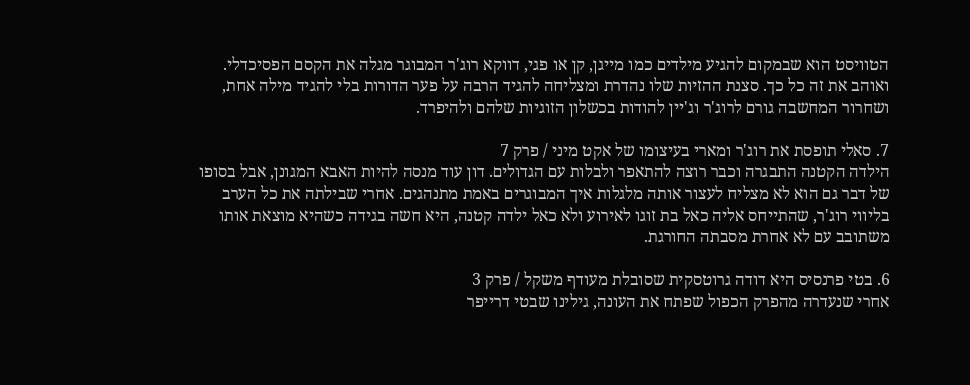הטוויסט הוא שבמקום להגיע מילדים כמו מייגן, קן או פגי, דווקא רוג'ר המבוגר מגלה את הקסם הפסיכדלי. ואוהב את זה כל כך. סצנת ההזיות שלו נהדרת ומצליחה להגיד הרבה על פער הדורות בלי להגיד מילה אחת, ושחרור המחשבה גורם לרוג'ר וג'יין להודות בכשלון הזוגיות שלהם ולהיפרד.

7. סאלי תופסת את רוג'ר ומארי בעיצומו של אקט מיני / פרק 7
הילדה הקטנה התבגרה וכבר רוצה להתאפר ולבלות עם הגדולים. דון עוד מנסה להיות האבא המגונן, אבל בסופו של דבר גם הוא לא מצליח לעצור אותה מלגלות איך המבוגרים באמת מתנהגים. אחרי שבילתה את כל הערב בליווי רוג'ר, שהתייחס אליה כאל בת זוגו לאירוע ולא כאל ילדה קטנה, היא חשה בגידה כשהיא מוצאת אותו משתובב עם לא אחרת מסבתה החורגת.

6. בטי פרנסיס היא דודה גרוטסקית שסובלת מעודף משקל / פרק 3
אחרי שנעדרה מהפרק הכפול שפתח את העונה, גילינו שבטי דרייפר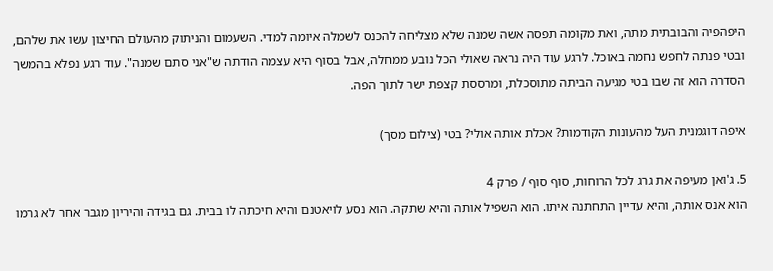היפהפיה והבובתית מתה, ואת מקומה תפסה אשה שמנה שלא מצליחה להכנס לשמלה איומה למדי. השעמום והניתוק מהעולם החיצון עשו את שלהם, ובטי פנתה לחפש נחמה באוכל. לרגע עוד היה נראה שאולי הכל נובע ממחלה, אבל בסוף היא עצמה הודתה ש"אני סתם שמנה". עוד רגע נפלא בהמשך הסדרה הוא זה שבו בטי מגיעה הביתה מתוסכלת, ומרססת קצפת ישר לתוך הפה.

איפה דוגמנית העל מהעונות הקודמות? אכלת אותה אולי? בטי (צילום מסך)

5. ג'ואן מעיפה את גרג לכל הרוחות, סוף סוף / פרק 4
הוא אנס אותה, והיא עדיין התחתנה איתו. הוא השפיל אותה והיא שתקה. הוא נסע לויאטנם והיא חיכתה לו בבית. גם בגידה והיריון מגבר אחר לא גרמו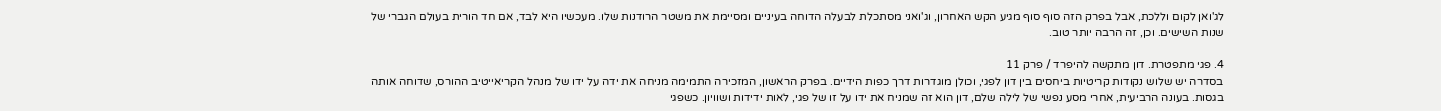לג'ואן לקום וללכת, אבל בפרק הזה סוף סוף מגיע הקש האחרון, וג'ואני מסתכלת לבעלה הדוחה בעיניים ומסיימת את משטר הרודנות שלו. מעכשיו היא לבד, אם חד הורית בעולם הגברי של שנות השישים. וכן, זה הרבה יותר טוב.

4. פגי מתפטרת. דון מתקשה להיפרד / פרק 11
בסדרה יש שלוש נקודות קריטיות ביחסים בין דון לפגי, וכולן מוגדרות דרך כפות הידיים. בפרק הראשון, המזכירה התמימה מניחה את ידה על ידו של מנהל הקריאייטיב ההורס, שדוחה אותה בגסות. בעונה הרביעית, אחרי מסע נפשי של לילה שלם, דון הוא זה שמניח את ידו על זו של פגי, לאות ידידות ושוויון. כשפגי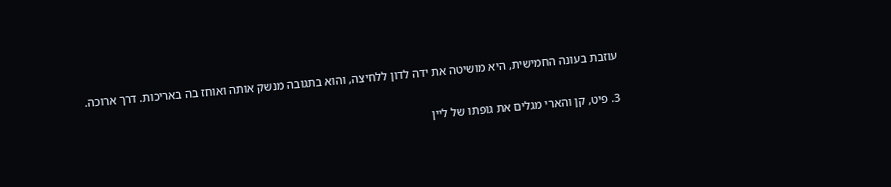עוזבת בעונה החמישית, היא מושיטה את ידה לדון ללחיצה, והוא בתגובה מנשק אותה ואוחז בה באריכות. דרך ארוכה.


3. פיט, קן והארי מגלים את גופתו של ליין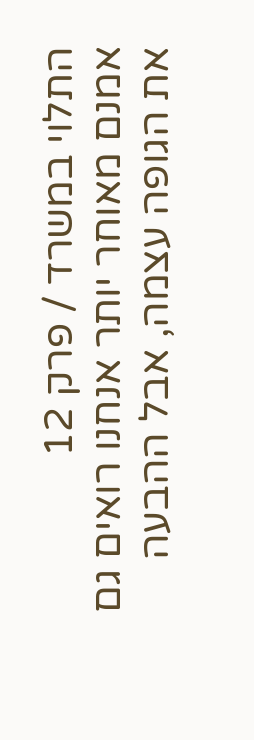התלוי במשרד / פרק 12
אמנם מאוחר יותר אנחנו רואים גם את הגופה עצמה, אבל ההבעה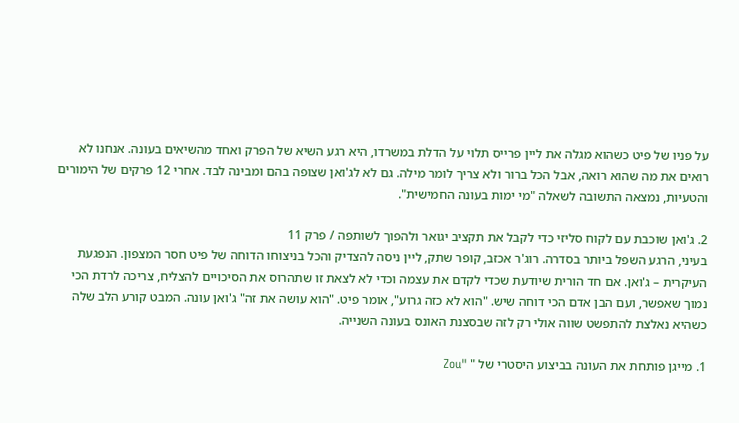על פניו של פיט כשהוא מגלה את ליין פרייס תלוי על הדלת במשרדו, היא רגע השיא של הפרק ואחד מהשיאים בעונה. אנחנו לא רואים את מה שהוא רואה, אבל הכל ברור ולא צריך לומר מילה. גם לא לג'ואן שצופה בהם ומבינה לבד. אחרי 12 פרקים של הימורים והטעיות, נמצאה התשובה לשאלה "מי ימות בעונה החמישית".

2. ג'ואן שוכבת עם לקוח סליזי כדי לקבל את תקציב יגואר ולהפוך לשותפה / פרק 11
בעיני, הרגע השפל ביותר בסדרה. רוג'ר אכזב, קופר שתק, ליין ניסה להצדיק והכל בניצוחו הדוחה של פיט חסר המצפון. הנפגעת העיקרית – ג'ואן. אם חד הורית שיודעת שכדי לקדם את עצמה וכדי לא לצאת זו שתהרוס את הסיכויים להצליח, צריכה לרדת הכי נמוך שאפשר, ועם הבן אדם הכי דוחה שיש. "הוא לא כזה גרוע", אומר פיט. "הוא עושה את זה" ג'ואן עונה. המבט קורע הלב שלה כשהיא נאלצת להתפשט שווה אולי רק לזה שבסצנת האונס בעונה השנייה.

1. מייגן פותחת את העונה בביצוע היסטרי של " "Zou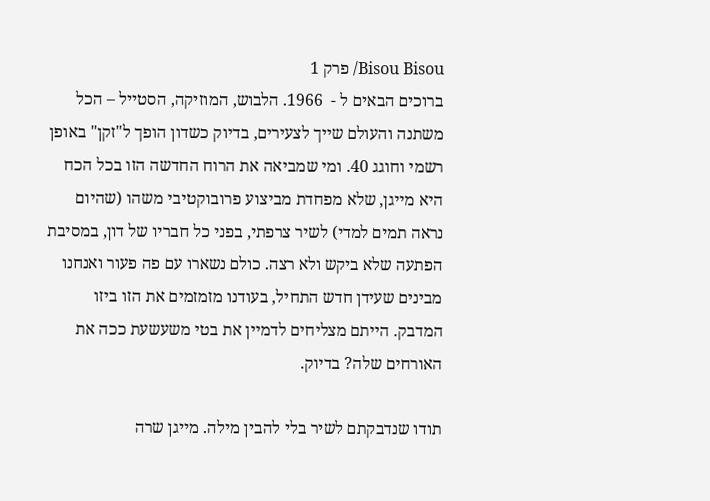Bisou Bisou/ פרק 1
ברוכים הבאים ל -  1966. הלבוש, המוזיקה, הסטייל – הכל משתנה והעולם שייך לצעירים, בדיוק כשדון הופך ל"זקן" באופן רשמי וחוגג 40. ומי שמביאה את הרוח החדשה הזו בכל הכח היא מייגן, שלא מפחדת מביצוע פרובוקטיבי משהו (שהיום נראה תמים למדי) לשיר צרפתי, בפני כל חבריו של דון, במסיבת הפתעה שלא ביקש ולא רצה. כולם נשארו עם פה פעור ואנחנו מבינים שעידן חדש התחיל, בעודנו מזמזמים את הזו ביזו המדבק. הייתם מצליחים לדמיין את בטי משעשעת ככה את האורחים שלה? בדיוק.

תודו שנדבקתם לשיר בלי להבין מילה. מייגן שרה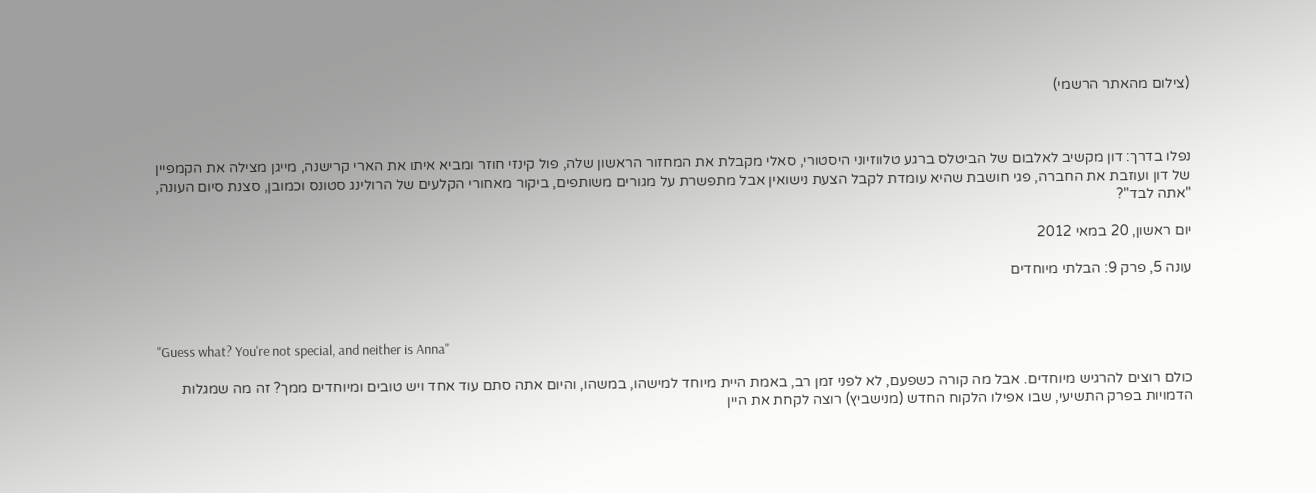(צילום מהאתר הרשמי)



נפלו בדרך: דון מקשיב לאלבום של הביטלס ברגע טלווזיוני היסטורי, סאלי מקבלת את המחזור הראשון שלה, פול קינזי חוזר ומביא איתו את הארי קרישנה, מייגן מצילה את הקמפיין של דון ועוזבת את החברה, פגי חושבת שהיא עומדת לקבל הצעת נישואין אבל מתפשרת על מגורים משותפים, ביקור מאחורי הקלעים של הרולינג סטונס וכמובן, סצנת סיום העונה, "אתה לבד"?

יום ראשון, 20 במאי 2012

עונה 5, פרק 9: הבלתי מיוחדים



"Guess what? You're not special, and neither is Anna"

כולם רוצים להרגיש מיוחדים. אבל מה קורה כשפעם, לא לפני זמן רב, באמת היית מיוחד למישהו, במשהו, והיום אתה סתם עוד אחד ויש טובים ומיוחדים ממך? זה מה שמגלות הדמויות בפרק התשיעי, שבו אפילו הלקוח החדש (מנישביץ) רוצה לקחת את היין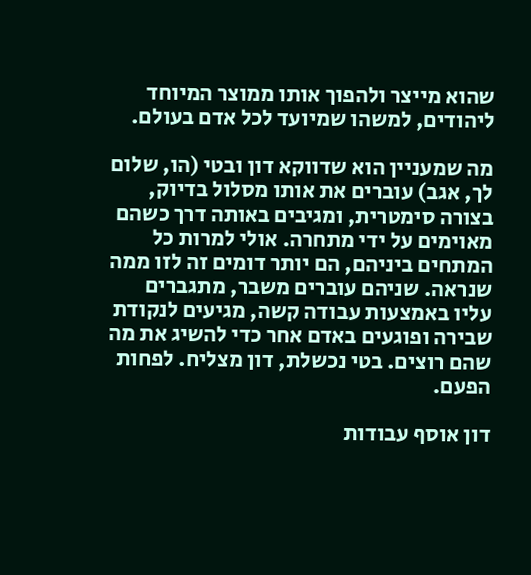שהוא מייצר ולהפוך אותו ממוצר המיוחד ליהודים, למשהו שמיועד לכל אדם בעולם.

מה שמעניין הוא שדווקא דון ובטי (הו, שלום לך, אגב) עוברים את אותו מסלול בדיוק, בצורה סימטרית, ומגיבים באותה דרך כשהם מאוימים על ידי מתחרה. אולי למרות כל המתחים ביניהם, הם יותר דומים זה לזו ממה שנראה. שניהם עוברים משבר, מתגברים עליו באמצעות עבודה קשה, מגיעים לנקודת שבירה ופוגעים באדם אחר כדי להשיג את מה שהם רוצים. בטי נכשלת, דון מצליח. לפחות הפעם.

דון אוסף עבודות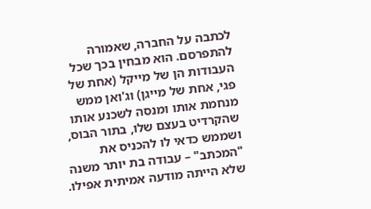לכתבה על החברה, שאמורה להתפרסם. הוא מבחין בכך שכל העבודות הן של מייקל (אחת של פגי, אחת של מייגן) וג'ואן ממש מנחמת אותו ומנסה לשכנע אותו שהקרדיט בעצם שלו, בתור הבוס, ושממש כדאי לו להכניס את "המכתב" – עבודה בת יותר משנה שלא הייתה מודעה אמיתית אפילו.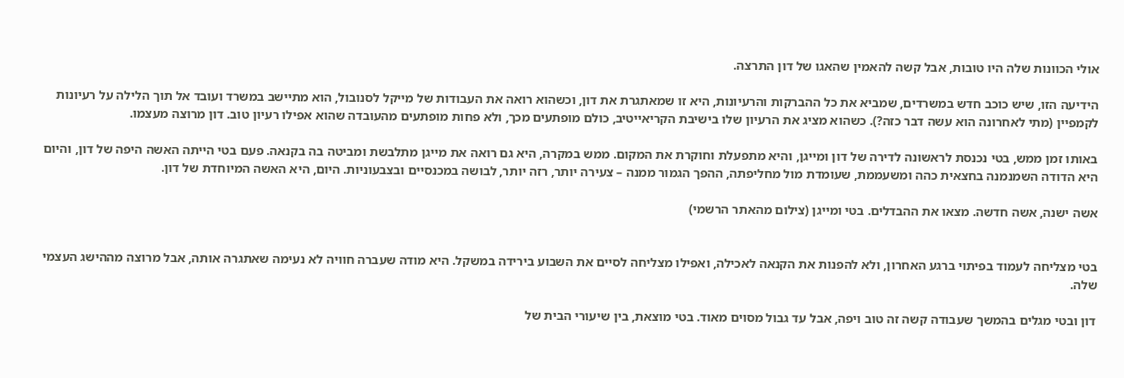אולי הכוונות שלה היו טובות, אבל קשה להאמין שהאגו של דון התרצה.

הידיעה הזו, שיש כוכב חדש במשרדים, שמביא את כל ההברקות והרעיונות, היא זו שמאתגרת את דון, וכשהוא רואה את העבודות של מייקל לסנובול, הוא מתיישב במשרד ועובד אל תוך הלילה על רעיונות לקמפיין (מתי לאחרונה הוא עשה דבר כזה?). כשהוא מציג את הרעיון שלו בישיבת הקריאייטיב, כולם מופתעים מכך, ולא פחות מופתעים מהעובדה שהוא אפילו רעיון טוב. דון מרוצה מעצמו.

באותו זמן ממש, בטי נכנסת לראשונה לדירה של דון ומייגן, והיא מתפעלת וחוקרת את המקום. ממש במקרה, היא גם רואה את מייגן מתלבשת ומביטה בה בקנאה. פעם בטי הייתה האשה היפה של דון, והיום היא הדודה השמנמנה בחצאית כהה ומשעממת, שעומדת מול מחליפתה, ההפך הגמור ממנה – צעירה יותר, רזה יותר, לבושה במכנסיים ובצבעוניות. היום, היא האשה המיוחדת של דון.

אשה ישנה, אשה חדשה. מצאו את ההבדלים. בטי ומייגן (צילום מהאתר הרשמי)


בטי מצליחה לעמוד בפיתוי ברגע האחרון, ולא להפנות את הקנאה לאכילה, ואפילו מצליחה לסיים את השבוע בירידה במשקל. היא מודה שעברה חוויה לא נעימה שאתגרה אותה, אבל מרוצה מההישג העצמי שלה.

דון ובטי מגלים בהמשך שעבודה קשה זה טוב ויפה, אבל עד גבול מסוים מאוד. בטי מוצאת, בין שיעורי הבית של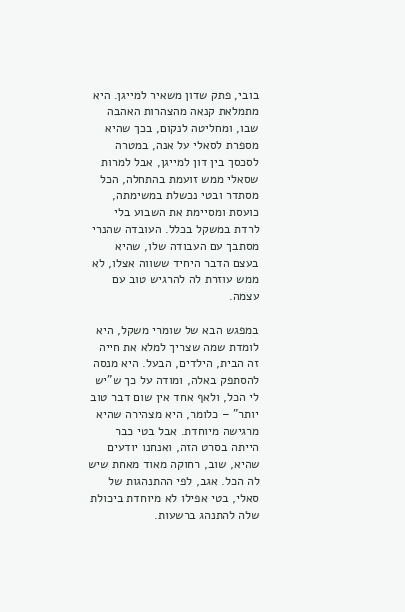בובי, פתק שדון משאיר למייגן. היא מתמלאת קנאה מהצהרות האהבה שבו, ומחליטה לנקום, בכך שהיא מספרת לסאלי על אנה, במטרה לסכסך בין דון למייגן, אבל למרות שסאלי ממש זועמת בהתחלה, הכל מסתדר ובטי נכשלת במשימתה, כועסת ומסיימת את השבוע בלי לרדת במשקל בכלל. העובדה שהנרי מסתבך עם העבודה שלו, שהיא בעצם הדבר היחיד ששווה אצלו, לא ממש עוזרת לה להרגיש טוב עם עצמה.

במפגש הבא של שומרי משקל, היא לומדת שמה שצריך למלא את חייה זה הבית, הילדים, הבעל. היא מנסה להסתפק באלה, ומודה על כך ש"יש לי הכל, ולאף אחד אין שום דבר טוב יותר" – כלומר, היא מצהירה שהיא מרגישה מיוחדת. אבל בטי כבר הייתה בסרט הזה, ואנחנו יודעים שהיא, שוב, רחוקה מאוד מאחת שיש לה הכל. אגב, לפי ההתנהגות של סאלי, בטי אפילו לא מיוחדת ביכולת שלה להתנהג ברשעות.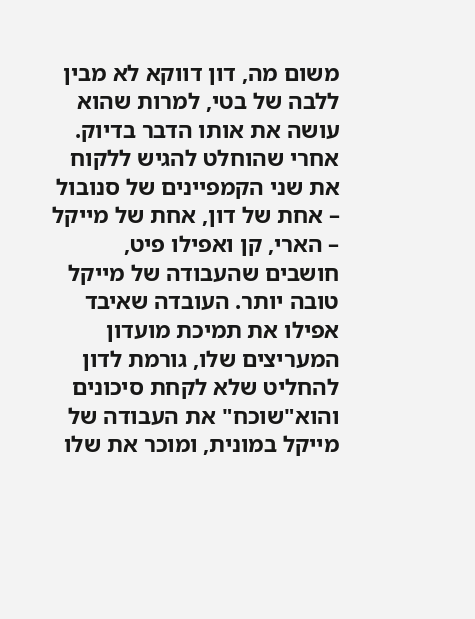משום מה, דון דווקא לא מבין ללבה של בטי, למרות שהוא עושה את אותו הדבר בדיוק. אחרי שהוחלט להגיש ללקוח את שני הקמפיינים של סנובול – אחת של דון, אחת של מייקל – הארי, קן ואפילו פיט, חושבים שהעבודה של מייקל טובה יותר. העובדה שאיבד אפילו את תמיכת מועדון המעריצים שלו, גורמת לדון להחליט שלא לקחת סיכונים והוא"שוכח" את העבודה של מייקל במונית, ומוכר את שלו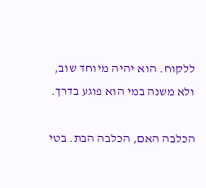ללקוח. הוא יהיה מיוחד שוב, ולא משנה במי הוא פוגע בדרך.

הכלבה האם, הכלבה הבת. בטי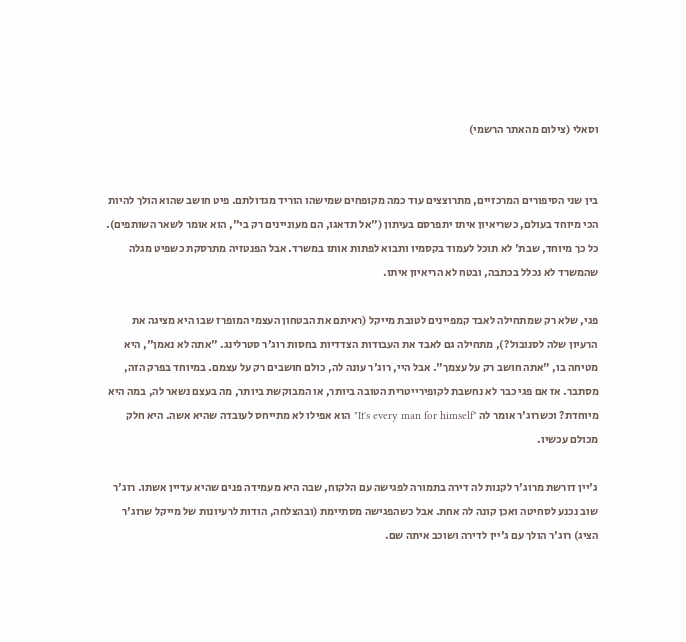וסאלי (צילום מהאתר הרשמי)


בין שני הסיפורים המרכזיים, מתרוצצים עוד כמה מקופחים שמישהו הוריד מגדולתם. פיט חושב שהוא הולך להיות הכי מיוחד בעולם, כשריאיון איתו יתפרסם בעיתון ("אל תדאגו, הם מעוניינים רק בי", הוא אומר לשאר השותפים). כל כך מיוחד, שבת' לא תוכל לעמוד בקסמיו ותבוא לפתות אותו במשרד. אבל הפנטזיה מתרסקת כשפיט מגלה שהמשרד לא נכלל בכתבה, ובטח לא הריאיון איתו.

פגי, שלא רק שמתחילה לאבד קמפיינים לטובת מייקל (ראיתם את הבטחון העצמי המופרז שבו היא מציגה את הרעיון שלה לסנובול?), מתחילה גם לאבד את העבודות הצדדיות בחסות רוג'ר סטרלינג. "אתה לא נאמן", היא מטיחה בו, "אתה חושב רק על עצמך". אבל היי, רוג'ר עונה לה, כולם חושבים רק על עצמם. במיוחד בפרק הזה, מסתבר. אז אם פגי כבר לא נחשבת לקופירייטרית הטובה ביותר, או המבוקשת ביותר, מה בעצם נשאר לה, במה היא מיוחדת? וכשרוג'ר אומר לה "It's every man for himself" הוא אפילו לא מתייחס לעובדה שהיא אשה. היא חלק מכולם עכשיו.

ג'יין דורשת מרוג'ר לקנות לה דירה בתמורה לפגישה עם הלקוח, שבה היא מעמידה פנים שהיא עדיין אשתו. רוג'ר שוב נכנע לסחיטה ואכן קונה לה אחת. אבל כשהפגישה מסתיימת (ובהצלחה, הודות לרעיונות של מייקל שרוג'ר הציג) רוג'ר הולך עם ג'יין לדירה ושוכב איתה שם.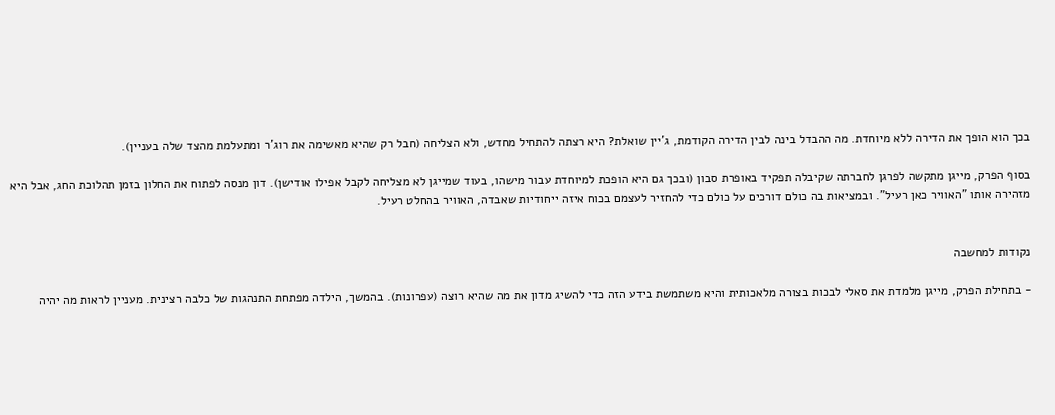בכך הוא הופך את הדירה ללא מיוחדת. מה ההבדל בינה לבין הדירה הקודמת, ג'יין שואלת? היא רצתה להתחיל מחדש, ולא הצליחה (חבל רק שהיא מאשימה את רוג'ר ומתעלמת מהצד שלה בעניין).

בסוף הפרק, מייגן מתקשה לפרגן לחברתה שקיבלה תפקיד באופרת סבון (ובכך גם היא הופכת למיוחדת עבור מישהו, בעוד שמייגן לא מצליחה לקבל אפילו אודישן). דון מנסה לפתוח את החלון בזמן תהלוכת החג, אבל היא מזהירה אותו "האוויר כאן רעיל". ובמציאות בה כולם דורכים על כולם כדי להחזיר לעצמם בכוח איזה ייחודיות שאבדה, האוויר בהחלט רעיל.


נקודות למחשבה

- בתחילת הפרק, מייגן מלמדת את סאלי לבכות בצורה מלאכותית והיא משתמשת בידע הזה כדי להשיג מדון את מה שהיא רוצה (עפרונות). בהמשך, הילדה מפתחת התנהגות של כלבה רצינית. מעניין לראות מה יהיה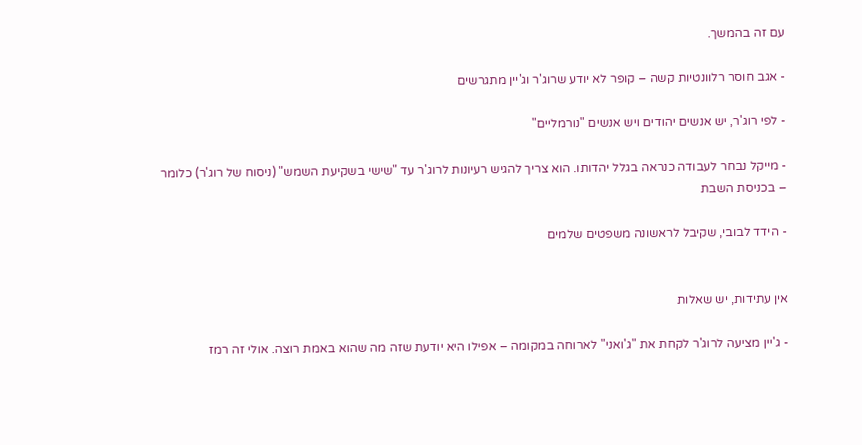עם זה בהמשך.

- אגב חוסר רלוונטיות קשה – קופר לא יודע שרוג'ר וג'יין מתגרשים

- לפי רוג'ר, יש אנשים יהודים ויש אנשים "נורמליים"

- מייקל נבחר לעבודה כנראה בגלל יהדותו. הוא צריך להגיש רעיונות לרוג'ר עד "שישי בשקיעת השמש" (ניסוח של רוג'ר) כלומר – בכניסת השבת

- הידד לבובי, שקיבל לראשונה משפטים שלמים


אין עתידות, יש שאלות

- ג'יין מציעה לרוג'ר לקחת את "ג'ואני" לארוחה במקומה – אפילו היא יודעת שזה מה שהוא באמת רוצה. אולי זה רמז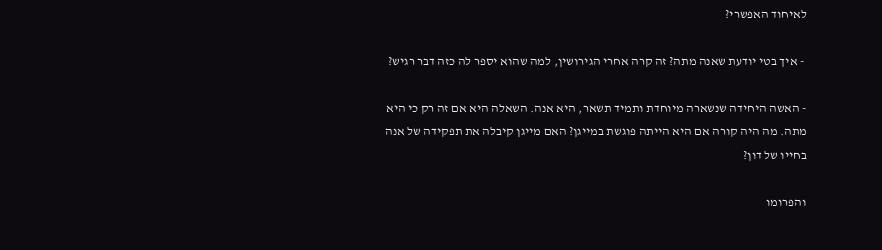לאיחוד האפשרי?

 - איך בטי יודעת שאנה מתה? זה קרה אחרי הגירושין, למה שהוא יספר לה כזה דבר רגיש?

- האשה היחידה שנשארה מיוחדת ותמיד תשאר, היא אנה. השאלה היא אם זה רק כי היא מתה. מה היה קורה אם היא הייתה פוגשת במייגן? האם מייגן קיבלה את תפקידה של אנה בחייו של דון?

והפרומו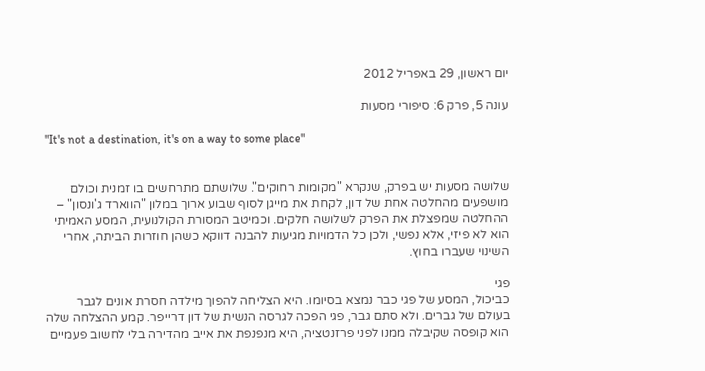יום ראשון, 29 באפריל 2012

עונה 5, פרק 6: סיפורי מסעות

"It's not a destination, it's on a way to some place"


שלושה מסעות יש בפרק, שנקרא "מקומות רחוקים". שלושתם מתרחשים בו זמנית וכולם מושפעים מהחלטה אחת של דון, לקחת את מייגן לסוף שבוע ארוך במלון "הווארד ג'ונסון" – ההחלטה שמפצלת את הפרק לשלושה חלקים. וכמיטב המסורת הקולנועית, המסע האמיתי הוא לא פיזי, אלא נפשי, ולכן כל הדמויות מגיעות להבנה דווקא כשהן חוזרות הביתה, אחרי השינוי שעברו בחוץ.

פגי
כביכול, המסע של פגי כבר נמצא בסיומו. היא הצליחה להפוך מילדה חסרת אונים לגבר בעולם של גברים. ולא סתם גבר, פגי הפכה לגרסה הנשית של דון דרייפר. קמע ההצלחה שלה הוא קופסה שקיבלה ממנו לפני פרזנטציה, היא מנפנפת את אייב מהדירה בלי לחשוב פעמיים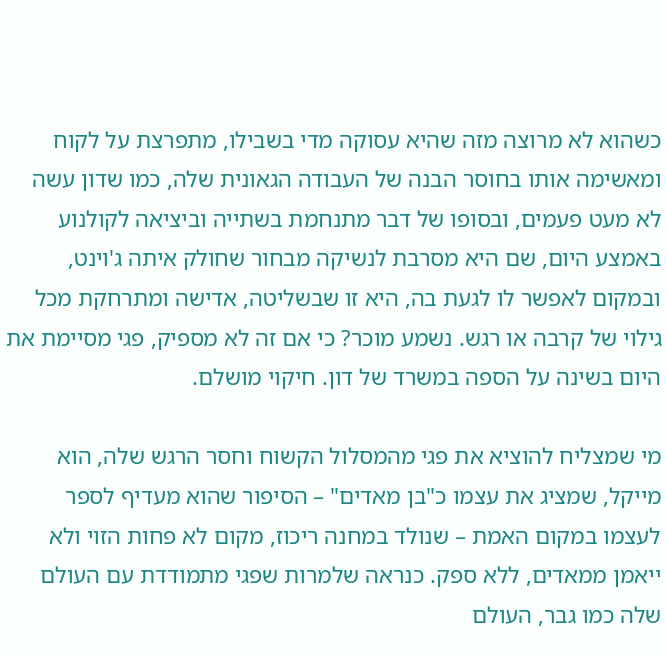כשהוא לא מרוצה מזה שהיא עסוקה מדי בשבילו, מתפרצת על לקוח ומאשימה אותו בחוסר הבנה של העבודה הגאונית שלה, כמו שדון עשה לא מעט פעמים, ובסופו של דבר מתנחמת בשתייה וביציאה לקולנוע באמצע היום, שם היא מסרבת לנשיקה מבחור שחולק איתה ג'וינט, ובמקום לאפשר לו לגעת בה, היא זו שבשליטה, אדישה ומתרחקת מכל גילוי של קרבה או רגש. נשמע מוכר? כי אם זה לא מספיק, פגי מסיימת את היום בשינה על הספה במשרד של דון. חיקוי מושלם.

מי שמצליח להוציא את פגי מהמסלול הקשוח וחסר הרגש שלה, הוא מייקל, שמציג את עצמו כ"בן מאדים" – הסיפור שהוא מעדיף לספר לעצמו במקום האמת – שנולד במחנה ריכוז, מקום לא פחות הזוי ולא ייאמן ממאדים, ללא ספק. כנראה שלמרות שפגי מתמודדת עם העולם שלה כמו גבר, העולם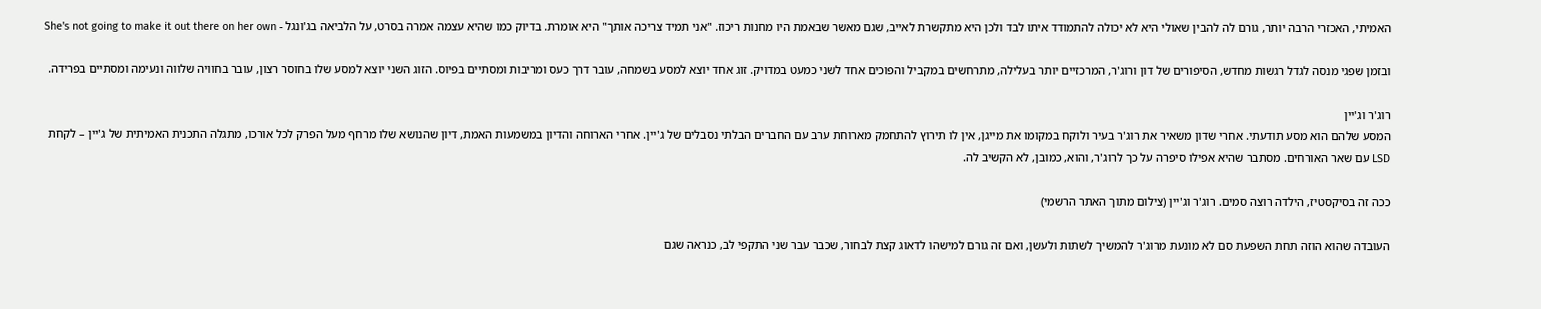האמיתי, האכזרי הרבה יותר, גורם לה להבין שאולי היא לא יכולה להתמודד איתו לבד ולכן היא מתקשרת לאייב, שגם מאשר שבאמת היו מחנות ריכוז. "אני תמיד צריכה אותך" היא אומרת. בדיוק כמו שהיא עצמה אמרה בסרט, על הלביאה בג'ונגל - She's not going to make it out there on her own

ובזמן שפגי מנסה לגדל רגשות מחדש, הסיפורים של דון ורוג'ר, המרכזיים יותר בעלילה, מתרחשים במקביל והפוכים אחד לשני כמעט במדויק. זוג אחד יוצא למסע בשמחה, עובר דרך כעס ומריבות ומסתיים בפיוס. הזוג השני יוצא למסע שלו בחוסר רצון, עובר בחוויה שלווה ונעימה ומסתיים בפרידה.

רוג'ר וג'יין
המסע שלהם הוא מסע תודעתי. אחרי שדון משאיר את רוג'ר בעיר ולוקח במקומו את מייגן, אין לו תירוץ להתחמק מארוחת ערב עם החברים הבלתי נסבלים של ג'יין. אחרי הארוחה והדיון במשמעות האמת, דיון שהנושא שלו מרחף מעל הפרק לכל אורכו, מתגלה התכנית האמיתית של ג'יין – לקחת LSD עם שאר האורחים. מסתבר שהיא אפילו סיפרה על כך לרוג'ר, והוא, כמובן, לא הקשיב לה.

ככה זה בסיקסטיז, הילדה רוצה סמים. רוג'ר וג'יין (צילום מתוך האתר הרשמי)

העובדה שהוא הוזה תחת השפעת סם לא מונעת מרוג'ר להמשיך לשתות ולעשן, ואם זה גורם למישהו לדאוג קצת לבחור, שכבר עבר שני התקפי לב, כנראה שגם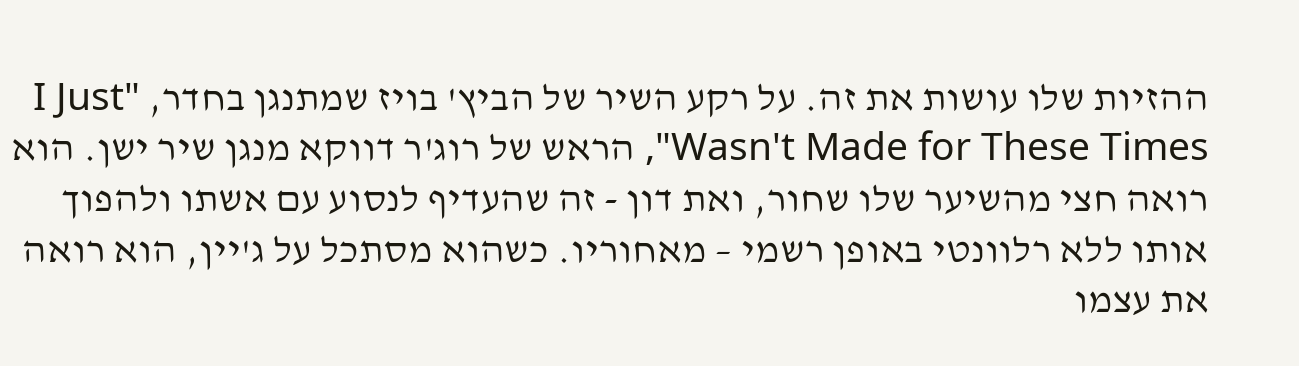ההזיות שלו עושות את זה. על רקע השיר של הביץ' בויז שמתנגן בחדר, "I Just Wasn't Made for These Times", הראש של רוג'ר דווקא מנגן שיר ישן. הוא רואה חצי מהשיער שלו שחור, ואת דון - זה שהעדיף לנסוע עם אשתו ולהפוך אותו ללא רלוונטי באופן רשמי – מאחוריו. כשהוא מסתכל על ג'יין, הוא רואה את עצמו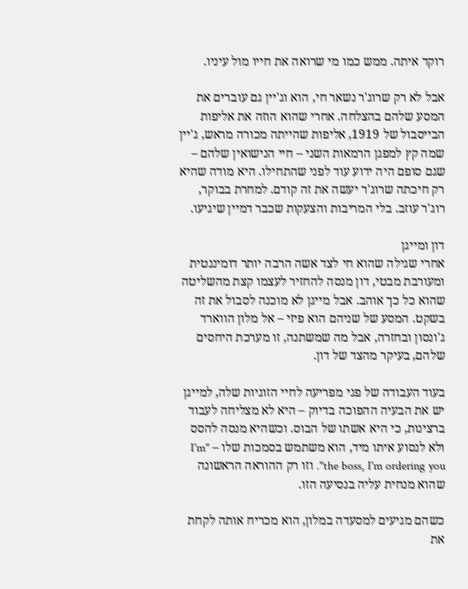רוקד איתה. ממש כמו מי שרואה את חייו מול עיניו.

אבל לא רק שרוג'ר נשאר חי, הוא וג'יין גם עוברים את המסע שלהם בהצלחה. אחרי שהוא הוזה את אליפות הבייסבול של 1919, אליפות שהייתה מכורה מראש, ג'יין שמה קץ למפגן הרמאות השני – חיי הנישואין שלהם – שגם סופם היה ידוע עוד לפני שהתחילו. היא מודה שהיא רק חיכתה שרוג'ר יעשה את זה קודם. למחרת בבוקר, רוג'ר עוזב. בלי המריבות והצעקות שכבר דמיין שיגיעו.

דון ומייגן
אחרי שגילה שהוא חי לצד אשה הרבה יותר דומיננטית ומעורבת מבטי, דון מנסה להחזיר לעצמו קצת מהשליטה שהוא כל כך אוהב. אבל מייגן לא מוכנה לסבול את זה בשקט. המסע של שניהם הוא פיזי – אל מלון הווארד ג'ונסון ובחזרה, אבל מה שמשתנה, זו מערכת היחסים שלהם, בעיקר מהצד של דון.

בעוד העבודה של פגי מפריעה לחיי הזוגיות שלה, למייגן יש את הבעיה ההפוכה בדיוק – היא לא מצליחה לעבוד ברצינות, כי היא אשתו של הבוס. וכשהיא מנסה להסס ולא לנסוע איתו מיד, הוא משתמש בסמכות שלו – "I'm the boss, I'm ordering you". וזו רק ההוראה הראשונה שהוא מנחית עליה בנסיעה הזו.

כשהם מגיעים למסעדה במלון, הוא מכריח אותה לקחת את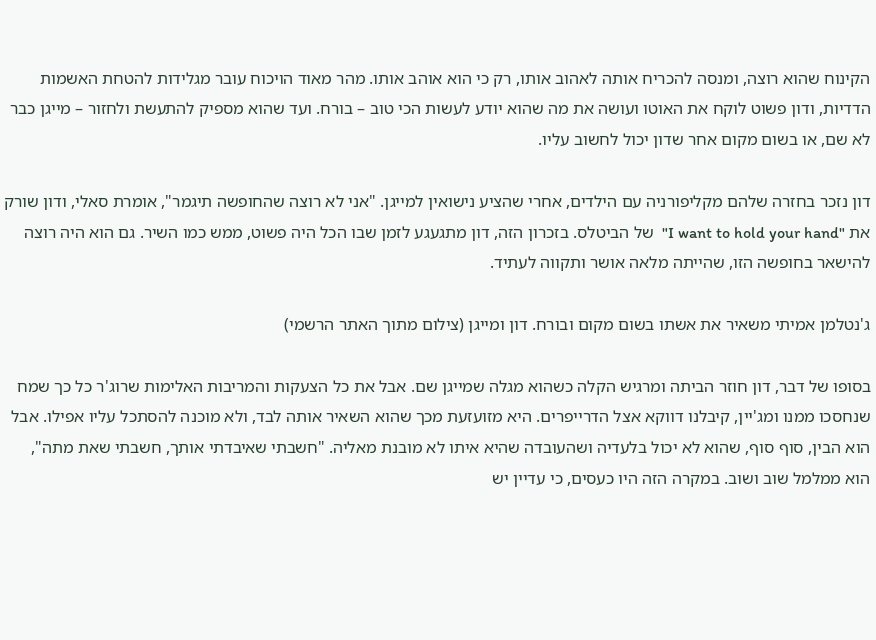הקינוח שהוא רוצה, ומנסה להכריח אותה לאהוב אותו, רק כי הוא אוהב אותו. מהר מאוד הויכוח עובר מגלידות להטחת האשמות הדדיות, ודון פשוט לוקח את האוטו ועושה את מה שהוא יודע לעשות הכי טוב – בורח. ועד שהוא מספיק להתעשת ולחזור – מייגן כבר לא שם, או בשום מקום אחר שדון יכול לחשוב עליו.

דון נזכר בחזרה שלהם מקליפורניה עם הילדים, אחרי שהציע נישואין למייגן. "אני לא רוצה שהחופשה תיגמר", אומרת סאלי, ודון שורק את "I want to hold your hand"  של הביטלס. בזכרון הזה, דון מתגעגע לזמן שבו הכל היה פשוט, ממש כמו השיר. גם הוא היה רוצה להישאר בחופשה הזו, שהייתה מלאה אושר ותקווה לעתיד.

ג'נטלמן אמיתי משאיר את אשתו בשום מקום ובורח. דון ומייגן (צילום מתוך האתר הרשמי)

בסופו של דבר, דון חוזר הביתה ומרגיש הקלה כשהוא מגלה שמייגן שם. אבל את כל הצעקות והמריבות האלימות שרוג'ר כל כך שמח שנחסכו ממנו ומג'יין, קיבלנו דווקא אצל הדרייפרים. היא מזועזעת מכך שהוא השאיר אותה לבד, ולא מוכנה להסתכל עליו אפילו. אבל הוא הבין, סוף סוף, שהוא לא יכול בלעדיה ושהעובדה שהיא איתו לא מובנת מאליה. "חשבתי שאיבדתי אותך, חשבתי שאת מתה", הוא ממלמל שוב ושוב. במקרה הזה היו כעסים, כי עדיין יש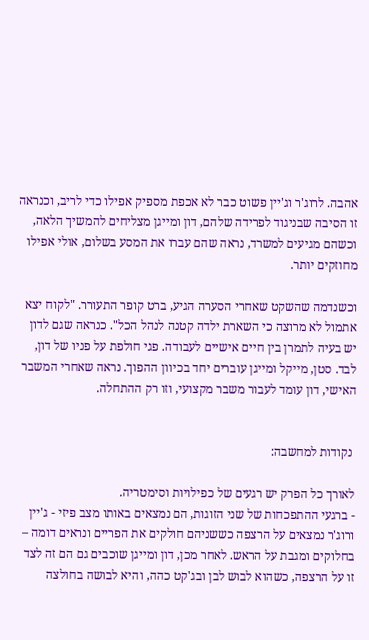אהבה. לרוג'ר וג'יין פשוט כבר לא אכפת מספיק אפילו כדי לריב, וכנראה זו הסיבה שבניגוד לפרידה שלהם, דון ומייגן מצליחים להמשיך הלאה, וכשהם מגיעים למשרד, נראה שהם עברו את המסע בשלום, אולי אפילו מחוזקים יותר.

וכשנדמה שהשקט שאחרי הסערה הגיע, ברט קופר התעורר. "לקוח יצא אתמול לא מרוצה כי השארת ילדה קטנה לנהל הכל". כנראה שגם לדון יש בעיה לתמרן בין חיים אישיים לעבודה. פגי חולפת על פניו של דון, לבד. סטן, מייקל ומייגן עוברים יחד בכיוון ההפוך. נראה שאחרי המשבר האישי, דון עומד לעבור משבר מקצועי, וזו רק ההתחלה.


 נקודות למחשבה:

לאורך כל הפרק יש רגעים של כפילויות וסימטריה.
- ברגעי ההתפכחות של שני הזוגות, הם נמצאים באותו מצב פיזי - ג'יין ורוג'ר נמצאים על הרצפה כששניהם חולקים את הפריים ונראים דומה – בחלוקים ומגבת על הראש. לאחר מכן, דון ומייגן שוכבים גם הם זה לצד זו על הרצפה, כשהוא לבוש לבן ובג'קט כהה, והיא לבושה בחולצה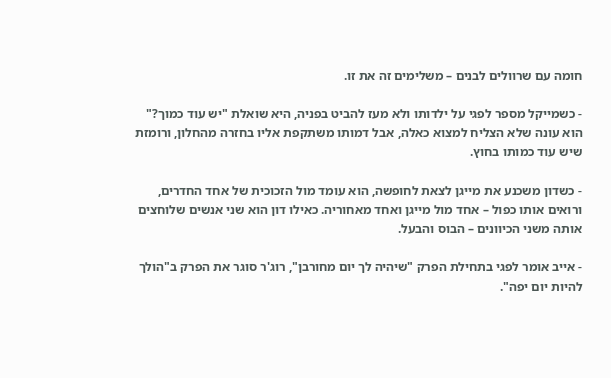חומה עם שרוולים לבנים – משלימים זה את זו.

- כשמייקל מספר לפגי על ילדותו ולא מעז להביט בפניה, היא שואלת "יש עוד כמוך?" הוא עונה שלא הצליח למצוא כאלה, אבל דמותו משתקפת אליו בחזרה מהחלון, ורומזת שיש עוד כמותו בחוץ.

- כשדון משכנע את מייגן לצאת לחופשה, הוא עומד מול הזכוכית של אחד החדרים, ורואים אותו כפול – אחד מול מייגן ואחד מאחוריה. כאילו דון הוא שני אנשים שלוחצים אותה משני הכיוונים – הבוס והבעל.

- אייב אומר לפגי בתחילת הפרק "שיהיה לך יום מחורבן", רוג'ר סוגר את הפרק ב"הולך להיות יום יפה".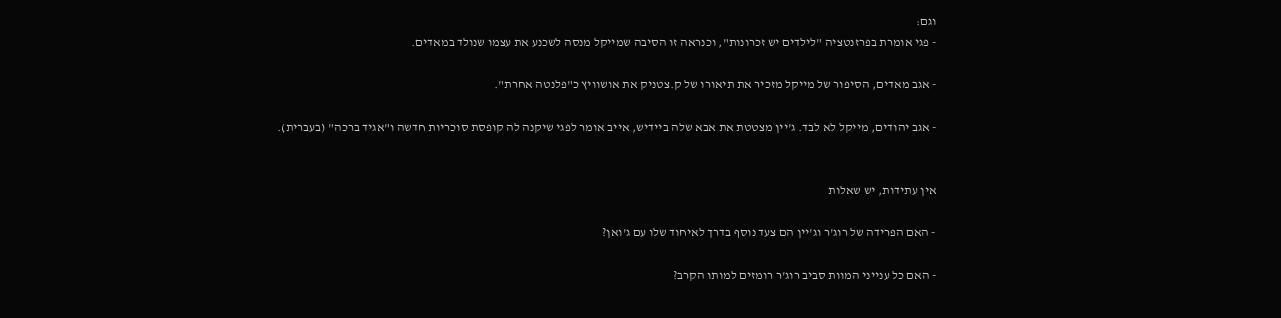וגם:
- פגי אומרת בפרזנטציה "לילדים יש זכרונות", וכנראה זו הסיבה שמייקל מנסה לשכנע את עצמו שנולד במאדים.

- אגב מאדים, הסיפור של מייקל מזכיר את תיאורו של ק.צטניק את אושוויץ כ"פלנטה אחרת".

- אגב יהודים, מייקל לא לבד. ג'יין מצטטת את אבא שלה ביידיש, אייב אומר לפגי שיקנה לה קופסת סוכריות חדשה ו"אגיד ברכה" (בעברית).


אין עתידות, יש שאלות

- האם הפרידה של רוג'ר וג'יין הם צעד נוסף בדרך לאיחוד שלו עם ג'ואן?

- האם כל ענייני המוות סביב רוג'ר רומזים למותו הקרב?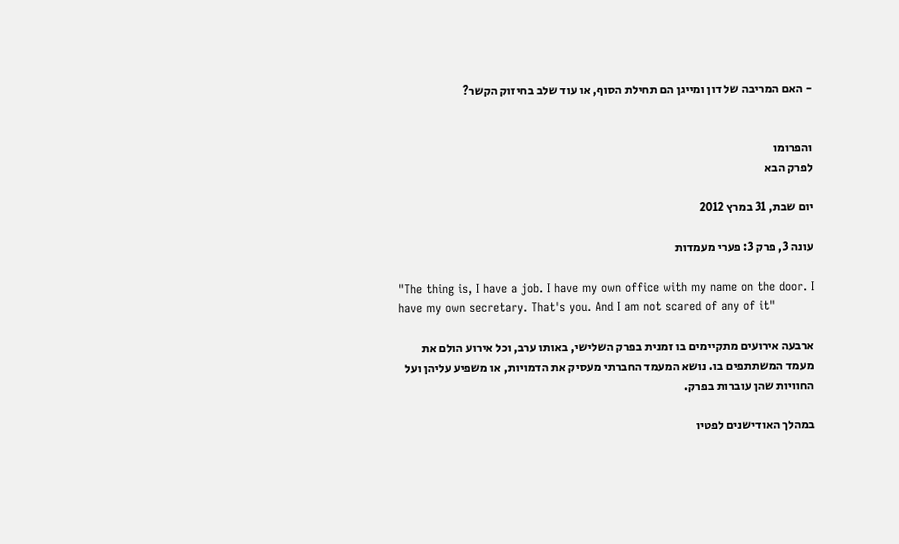- האם המריבה של דון ומייגן הם תחילת הסוף, או עוד שלב בחיזוק הקשר?


והפרומו
לפרק הבא

יום שבת, 31 במרץ 2012

עונה 3, פרק 3: פערי מעמדות

"The thing is, I have a job. I have my own office with my name on the door. I have my own secretary. That's you. And I am not scared of any of it"

ארבעה אירועים מתקיימים בו זמנית בפרק השלישי, באותו ערב, וכל אירוע הולם את מעמד המשתתפים בו. נושא המעמד החברתי מעסיק את הדמויות, או משפיע עליהן ועל החוויות שהן עוברות בפרק.

במהלך האודישנים לפטיו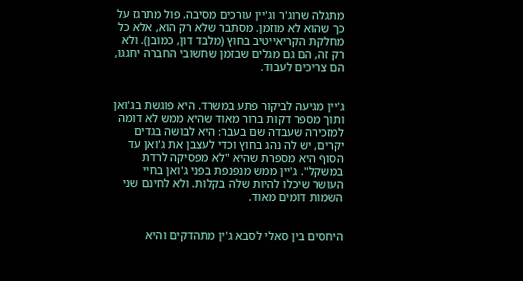מתגלה שרוג'ר וג'יין עורכים מסיבה. פול מתרגז על כך שהוא לא מוזמן. מסתבר שלא רק הוא, אלא כל מחלקת הקריאייטיב בחוץ (מלבד דון, כמובן). ולא רק זה, הם גם מגלים שבזמן שחשובי החברה יחגגו, הם צריכים לעבוד.


ג'יין מגיעה לביקור פתע במשרד. היא פוגשת בג'ואן ותוך מספר דקות ברור מאוד שהיא ממש לא דומה למזכירה שעבדה שם בעבר: היא לבושה בגדים יקרים, יש לה נהג בחוץ וכדי לעצבן את ג'ואן עד הסוף היא מספרת שהיא "לא מפסיקה לרדת במשקל". ג'יין ממש מנפנפת בפני ג'ואן בחיי העושר שיכלו להיות שלה בקלות. ולא לחינם שני השמות דומים מאוד.


היחסים בין סאלי לסבא ג'ין מתהדקים והיא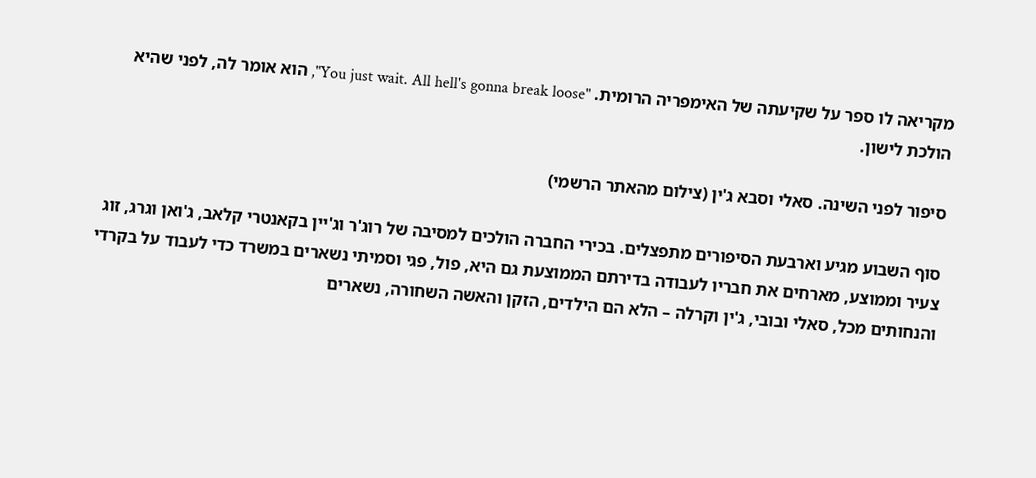מקריאה לו ספר על שקיעתה של האימפריה הרומית. "You just wait. All hell's gonna break loose", הוא אומר לה, לפני שהיא הולכת לישון.

סיפור לפני השינה. סאלי וסבא ג'ין (צילום מהאתר הרשמי)

סוף השבוע מגיע וארבעת הסיפורים מתפצלים. בכירי החברה הולכים למסיבה של רוג'ר וג'יין בקאנטרי קלאב, ג'ואן וגרג, זוג צעיר וממוצע, מארחים את חבריו לעבודה בדירתם הממוצעת גם היא, פול, פגי וסמיתי נשארים במשרד כדי לעבוד על בקרדי והנחותים מכל, סאלי ובובי, ג'ין וקרלה – הלא הם הילדים, הזקן והאשה השחורה, נשארים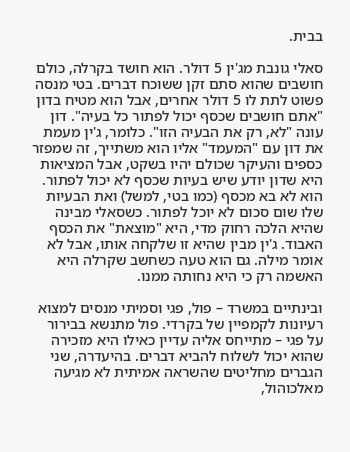בבית.

סאלי גונבת מג'ין 5 דולר. הוא חושד בקרלה, כולם חושבים שהוא סתם זקן ששוכח דברים. בטי מנסה פשוט לתת לו 5 דולר אחרים, אבל הוא מטיח בדון "אתם חושבים שכסף יכול לפתור כל בעיה". דון עונה "לא, רק את הבעיה הזו". כלומר, ג'ין מעמת את דון עם "המעמד" אליו הוא משתייך, זה שמפזר כספים והעיקר שכולם יהיו בשקט, אבל המציאות היא שדון יודע שיש בעיות שכסף לא יכול לפתור. הוא לא בא מכסף (כמו בטי, למשל) ואת הבעיות שלו שום סכום לא יוכל לפתור. כשסאלי מבינה שהיא הלכה רחוק מדי, היא "מוצאת" את הכסף האבוד. ג'ין מבין שהיא זו שלקחה אותו, אבל לא אומר מילה. גם הוא טעה כשחשב שקרלה היא האשמה רק כי היא נחותה ממנו.

ובינתיים במשרד – פול, פגי וסמיתי מנסים למצוא רעיונות לקמפיין של בקרדי. פול מתנשא בבירור על פגי – מתייחס אליה עדיין כאילו היא מזכירה שהוא יכול לשלוח להביא דברים. בהיעדרה, שני הגברים מחליטים שהשראה אמיתית לא מגיעה מאלכוהול,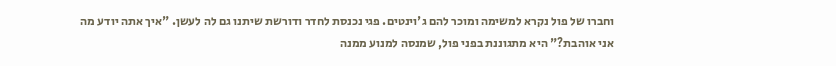וחברו של פול נקרא למשימה ומוכר להם ג'וינטים. פגי נכנסת לחדר ודורשת שיתנו גם לה לעשן. "איך אתה יודע מה אני אוהבת?" היא מתגוננת בפני פול, שמנסה למנוע ממנה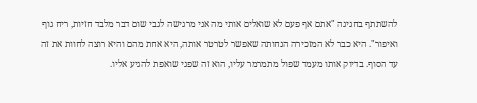להשתתף בחגיגה "אתם אף פעם לא שואלים אותי מה אני מרגישה לגבי שום דבר מלבד חזיות, ריח גוף ואיפור". היא כבר לא המזכירה הנחותה שאפשר לטרטר אותה, היא אחת מהם והיא רוצה לחוות את זה עד הסוף. בדיוק אותו מעמד שפול מתמרמר עליו, הוא זה שפגי שואפת להגיע אליו.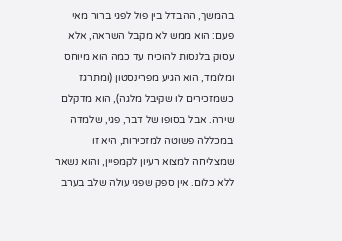בהמשך, ההבדל בין פול לפגי ברור מאי פעם: הוא ממש לא מקבל השראה, אלא עסוק בלנסות להוכיח עד כמה הוא מיוחס ומלומד, הוא הגיע מפרינסטון (ומתרגז כשמזכירים לו שקיבל מלגה), הוא מדקלם שירה. אבל בסופו של דבר, פגי, שלמדה במכללה פשוטה למזכירות, היא זו שמצליחה למצוא רעיון לקמפיין, והוא נשאר ללא כלום. אין ספק שפגי עולה שלב בערב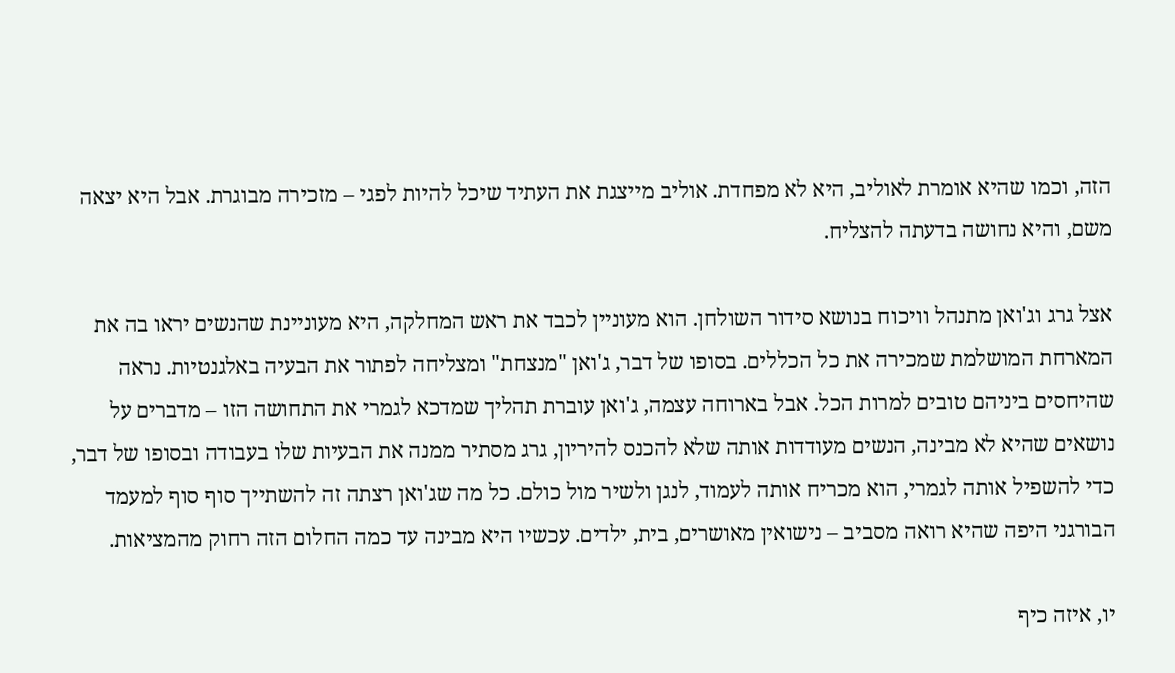הזה, וכמו שהיא אומרת לאוליב, היא לא מפחדת. אוליב מייצגת את העתיד שיכל להיות לפגי – מזכירה מבוגרת. אבל היא יצאה משם, והיא נחושה בדעתה להצליח.

אצל גרג וג'ואן מתנהל וויכוח בנושא סידור השולחן. הוא מעוניין לכבד את ראש המחלקה, היא מעוניינת שהנשים יראו בה את המארחת המושלמת שמכירה את כל הכללים. בסופו של דבר, ג'ואן "מנצחת" ומצליחה לפתור את הבעיה באלגנטיות. נראה שהיחסים ביניהם טובים למרות הכל. אבל בארוחה עצמה, ג'ואן עוברת תהליך שמדכא לגמרי את התחושה הזו – מדברים על נושאים שהיא לא מבינה, הנשים מעודדות אותה שלא להכנס להיריון, גרג מסתיר ממנה את הבעיות שלו בעבודה ובסופו של דבר, כדי להשפיל אותה לגמרי, הוא מכריח אותה לעמוד, לנגן ולשיר מול כולם. כל מה שג'ואן רצתה זה להשתייך סוף סוף למעמד הבורגני היפה שהיא רואה מסביב – נישואין מאושרים, בית, ילדים. עכשיו היא מבינה עד כמה החלום הזה רחוק מהמציאות.

יו, איזה כיף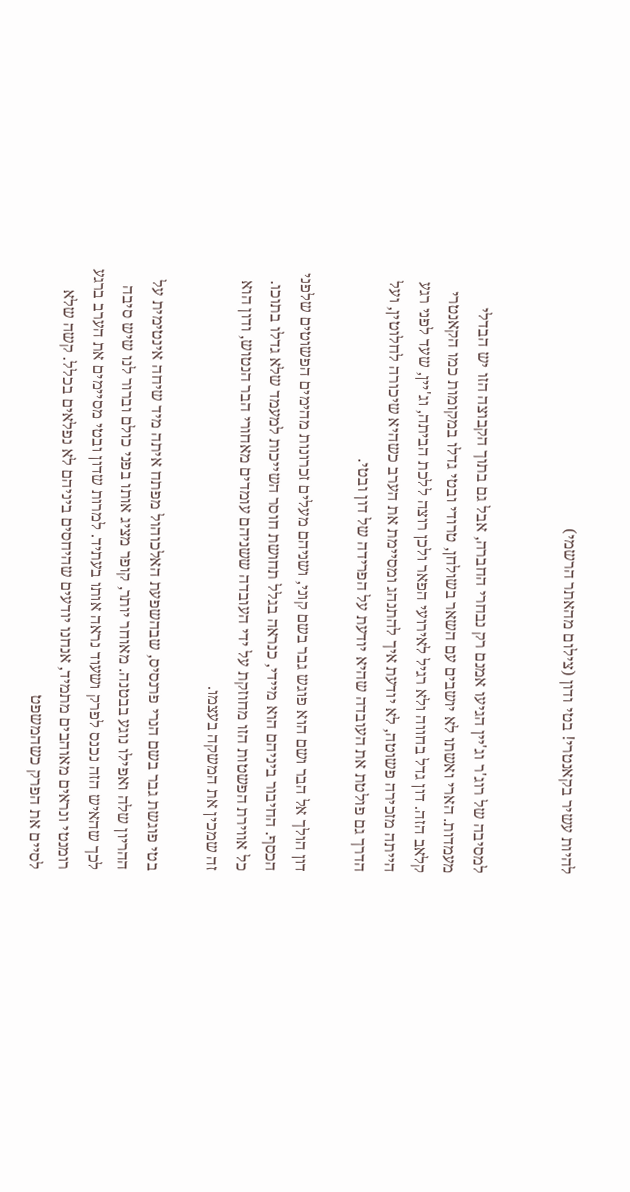להיות עשיר בקאנטרי! בטי ודון (צילום מהאתר הרשמי)


למסיבה של רוג'ר וג'יין הגיעו אמנם רק נבחרי החברה, אבל גם בתוך הקבוצה הזו יש הבדלי מעמדות. הארי ואשתו לא יושבים עם השאר בשולחן, טרודי ובטי גדלו במקומות כמו הקאנטרי קלאב הזה. דון גדל בחווה ולא רגיל לאירועי הפאר ולכן רוצה ללכת הביתה, וג'יין, שעד לפני רגע הייתה מזכירה פשוטה, לא יודעת איך להתנהג ומסיימת את הערב כשהיא שיכורה לחלוטין, ועל הדרך גם פולטת את העובדה שהיא יודעת על הפרידה של דון ובטי.

דון הולך אל הבר ושם הוא פוגש גבר בשם קוני, ושניהם מעלים זכרונות מהימים הפשוטים שלפני הכסף. החיבור ביניהם הוא מיידי, כנראה בגלל תחושת חוסר השייכות למעמד שלא גדלו בתוכו. כל אווירת הפשטות הזו מחוזקת על ידי העובדה ששניהם עומדים מאחורי הבר הנטוש, ודון הוא זה שמכין את המשקה בעצמו.

בטי פוגשת גבר בשם הנרי פרנסיס, שבהשפעת האלכוהול מפתח איתה מיד שיחה אינטימית על ההריון שלה ואפילו נוגע בבטנה. מאוחר יותר, קופר מציג אותו בפני כולם וברור לנו שיש סיבה לכך שהאיש הזה נכנס לפרק ושעוד נראה אותו בעתיד. למרות שדון ובטי מסיימים את הערב ברגע רומנטי ונראים מאוהבים מתמיד, אנחנו יודעים שהיחסים ביניהם לא נפלאים בכלל. קשה שלא לסיים את הפרק כשהמשפט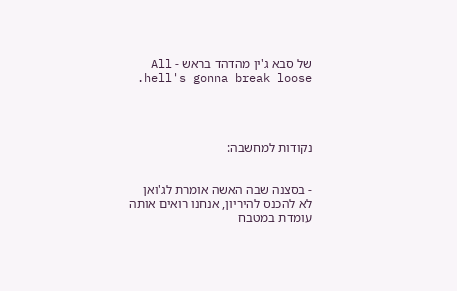של סבא ג'ין מהדהד בראש - All hell's gonna break loose.




נקודות למחשבה:


- בסצנה שבה האשה אומרת לג'ואן לא להכנס להיריון, אנחנו רואים אותה עומדת במטבח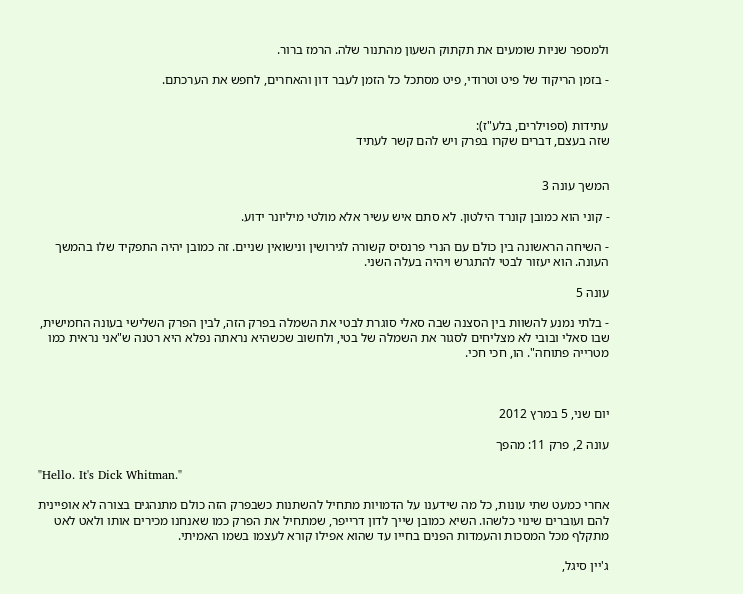ולמספר שניות שומעים את תקתוק השעון מהתנור שלה. הרמז ברור.

- בזמן הריקוד של פיט וטרודי, פיט מסתכל כל הזמן לעבר דון והאחרים, לחפש את הערכתם.


עתידות (ספוילרים, בלע"ז):
שזה בעצם, דברים שקרו בפרק ויש להם קשר לעתיד


המשך עונה 3

- קוני הוא כמובן קונרד הילטון. לא סתם איש עשיר אלא מולטי מיליונר ידוע.

- השיחה הראשונה בין כולם עם הנרי פרנסיס קשורה לגירושין ונישואין שניים. זה כמובן יהיה התפקיד שלו בהמשך העונה. הוא יעזור לבטי להתגרש ויהיה בעלה השני.

עונה 5

- בלתי נמנע להשוות בין הסצנה שבה סאלי סוגרת לבטי את השמלה בפרק הזה, לבין הפרק השלישי בעונה החמישית, שבו סאלי ובובי לא מצליחים לסגור את השמלה של בטי, ולחשוב שכשהיא נראתה נפלא היא רטנה ש"אני נראית כמו מטרייה פתוחה". הו, חכי חכי.



יום שני, 5 במרץ 2012

עונה 2, פרק 11: מהפך

"Hello. It's Dick Whitman."

אחרי כמעט שתי עונות, כל מה שידענו על הדמויות מתחיל להשתנות כשבפרק הזה כולם מתנהגים בצורה לא אופיינית להם ועוברים שינוי כלשהו. השיא כמובן שייך לדון דרייפר, שמתחיל את הפרק כמו שאנחנו מכירים אותו ולאט לאט מתקלף מכל המסכות והעמדות הפנים בחייו עד שהוא אפילו קורא לעצמו בשמו האמיתי.

ג'יין סיגל,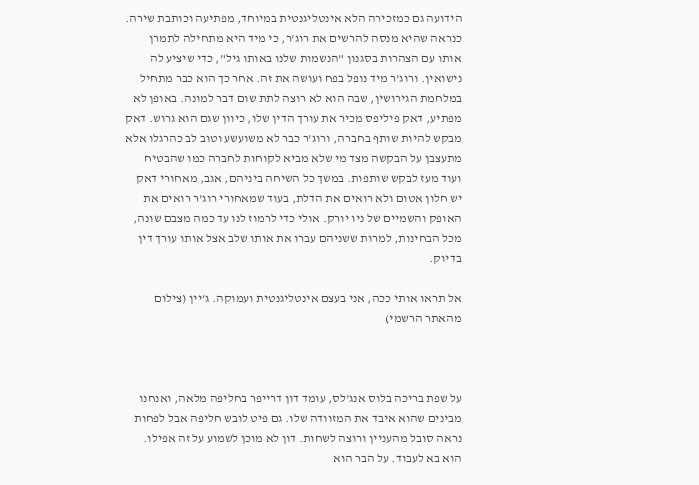הידועה גם כמזכירה הלא אינטליגנטית במיוחד, מפתיעה וכותבת שירה. כנראה שהיא מנסה להרשים את רוג'ר, כי מיד היא מתחילה לתמרן אותו עם הצהרות בסגנון "הנשמות שלנו באותו גיל", כדי שיציע לה נישואין. ורוג'ר מיד נופל בפח ועושה את זה. אחר כך הוא כבר מתחיל במלחמת הגירושין, שבה הוא לא רוצה לתת שום דבר למונה. באופן לא מפתיע, דאק פיליפס מכיר את עורך הדין שלו, כיוון שגם הוא גרוש. דאק מבקש להיות שותף בחברה, ורוג'ר כבר לא משועשע וטוב לב כהרגלו אלא מתעצבן על הבקשה מצד מי שלא מביא לקוחות לחברה כמו שהבטיח ועוד מעז לבקש שותפות. במשך כל השיחה ביניהם, אגב, מאחורי דאק יש חלון אטום ולא רואים את הדלת, בעוד שמאחורי רוג'ר רואים את האופק והשמיים של ניו יורק. אולי כדי לרמוז לנו עד כמה מצבם שונה, מכל הבחינות, למרות ששניהם עברו את אותו שלב אצל אותו עורך דין בדיוק.

אל תראו אותי ככה, אני בעצם אינטליגנטית ועמוקה. ג'יין (צילום מהאתר הרשמי)



על שפת בריכה בלוס אנג'לס, עומד דון דרייפר בחליפה מלאה, ואנחנו מבינים שהוא איבד את המזוודה שלו. גם פיט לובש חליפה אבל לפחות נראה סובל מהעניין ורוצה לשחות. דון לא מוכן לשמוע על זה אפילו. הוא בא לעבוד. על הבר הוא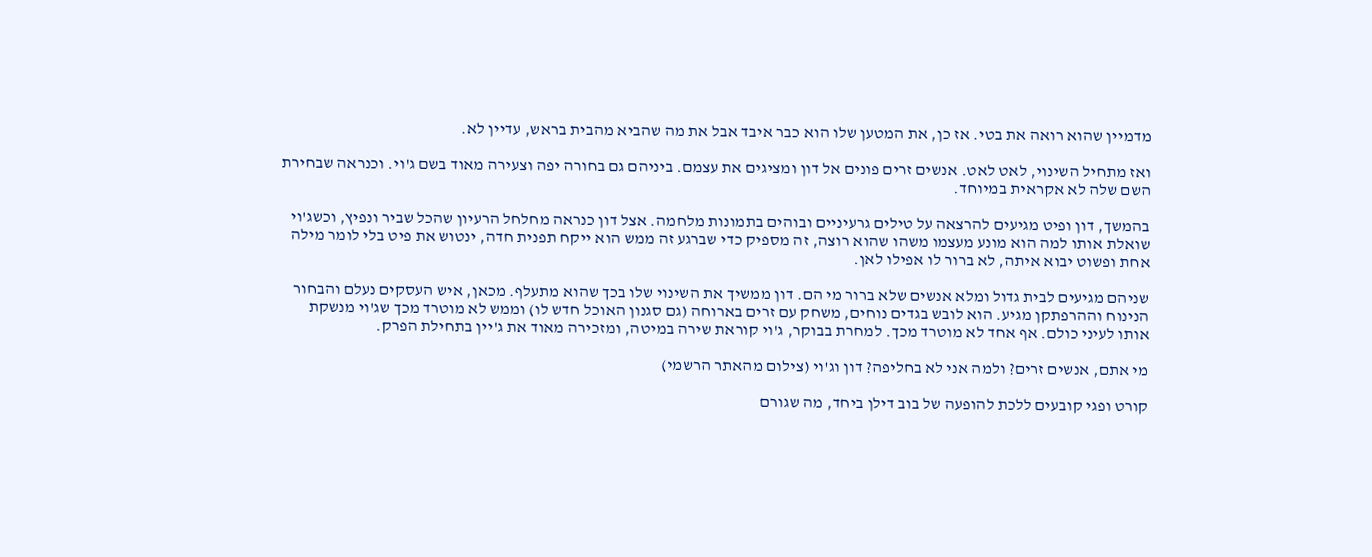מדמיין שהוא רואה את בטי. אז כן, את המטען שלו הוא כבר איבד אבל את מה שהביא מהבית בראש, עדיין לא.

ואז מתחיל השינוי, לאט לאט. אנשים זרים פונים אל דון ומציגים את עצמם. ביניהם גם בחורה יפה וצעירה מאוד בשם ג'וי. וכנראה שבחירת השם שלה לא אקראית במיוחד.

בהמשך, דון ופיט מגיעים להרצאה על טילים גרעיניים ובוהים בתמונות מלחמה. אצל דון כנראה מחלחל הרעיון שהכל שביר ונפיץ, וכשג'וי שואלת אותו למה הוא מונע מעצמו משהו שהוא רוצה, זה מספיק כדי שברגע זה ממש הוא ייקח תפנית חדה, ינטוש את פיט בלי לומר מילה אחת ופשוט יבוא איתה, לא ברור לו אפילו לאן.

שניהם מגיעים לבית גדול ומלא אנשים שלא ברור מי הם. דון ממשיך את השינוי שלו בכך שהוא מתעלף. מכאן, איש העסקים נעלם והבחור הנינוח וההרפתקן מגיע. הוא לובש בגדים נוחים, משחק עם זרים בארוחה (גם סגנון האוכל חדש לו) וממש לא מוטרד מכך שג'וי מנשקת אותו לעיני כולם. אף אחד לא מוטרד מכך. למחרת בבוקר, ג'וי קוראת שירה במיטה, ומזכירה מאוד את ג'יין בתחילת הפרק.

מי אתם, אנשים זרים? ולמה אני לא בחליפה? דון וג'וי (צילום מהאתר הרשמי)

קורט ופגי קובעים ללכת להופעה של בוב דילן ביחד, מה שגורם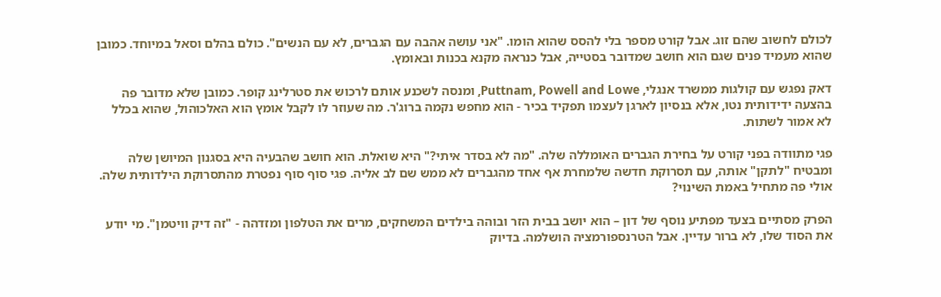לכולם לחשוב שהם זוג. אבל קורט מספר בלי להסס שהוא הומו. "אני עושה אהבה עם הגברים, לא עם הנשים". כולם בהלם וסאל במיוחד. כמובן שהוא מעמיד פנים שגם הוא חושב שמדובר בסטייה, אבל כנראה מקנא בכנות ובאומץ.

דאק נפגש עם קולגות ממשרד אנגלי, Puttnam, Powell and Lowe, ומנסה לשכנע אותם לרכוש את סטרלינג קופר. כמובן שלא מדובר פה בהצעה ידידותית נטו, אלא בנסיון לארגן לעצמו תפקיד בכיר - הוא מחפש נקמה ברוג'ר. מה שעוזר לו לקבל אומץ הוא האלכוהול, שהוא בכלל לא אמור לשתות.

פגי מתוודה בפני קורט על בחירת הגברים האומללה שלה. "מה לא בסדר איתי?" היא שואלת. הוא חושב שהבעיה היא בסגנון המיושן שלה ומבטיח "לתקן" אותה, עם תסרוקת חדשה שלמחרת אף אחד מהגברים לא ממש שם לב אליה. פגי סוף סוף נפטרת מהתסרוקת הילדותית שלה. אולי פה מתחיל באמת השינוי?

הפרק מסתיים בצעד מפתיע נוסף של דון – הוא יושב בבית הזר ובוהה בילדים המשחקים, מרים את הטלפון ומזדהה - "זה דיק וויטמן". מי יודע את הסוד שלו, לא ברור עדיין. אבל הטרנספורמציה הושלמה. בדיוק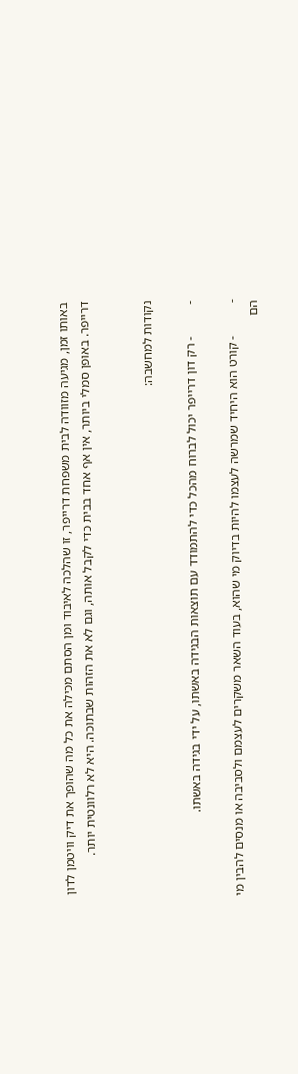באותו זמן, מגיעה מזוודה לבית משפחת דרייפר, זו שהלכה לאיבוד ומן הסתם מכילה את כל מה שהופך את דיק וויטמן לדון דרייפר. באופן סמלי ביותר, אין אף אחד בבית כדי לקבל אותה, וגם לא את הזהות שבתוכה. היא לא רלוונטית יותר.


נקודות למחשבה:

-          - רק דון דרייפר יכול לברוח מהכל כדי להתמודד עם תוצאות הבגידה באשתו, על ידי בגידה באשתו.

-          - קורט הוא היחיד שמרשה לעצמו להיות בדיוק מי שהוא, בעוד השאר משקרים לעצמם ולסביבה או מנסים להבין מי הם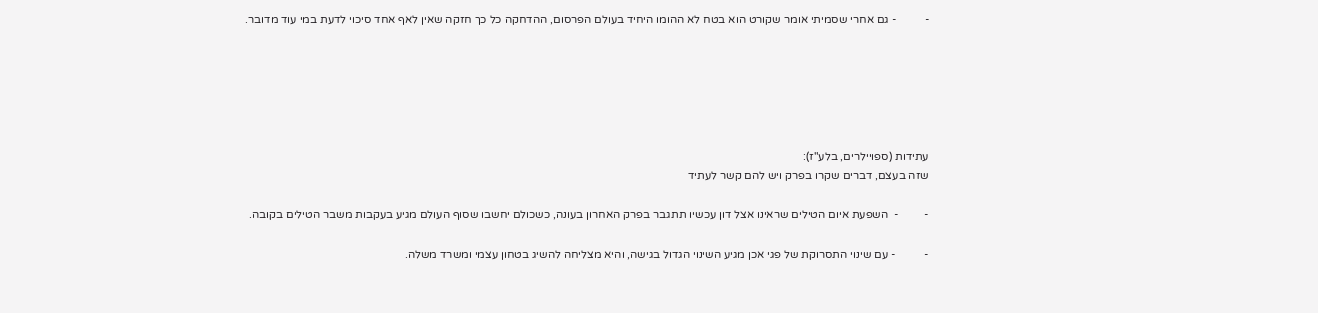-          - גם אחרי שסמיתי אומר שקורט הוא בטח לא ההומו היחיד בעולם הפרסום, ההדחקה כל כך חזקה שאין לאף אחד סיכוי לדעת במי עוד מדובר.






עתידות (ספויילרים, בלע"ז):
שזה בעצם, דברים שקרו בפרק ויש להם קשר לעתיד

-         -  השפעת איום הטילים שראינו אצל דון עכשיו תתגבר בפרק האחרון בעונה, כשכולם יחשבו שסוף העולם מגיע בעקבות משבר הטילים בקובה.

-          - עם שינוי התסרוקת של פגי אכן מגיע השינוי הגדול בגישה, והיא מצליחה להשיג בטחון עצמי ומשרד משלה.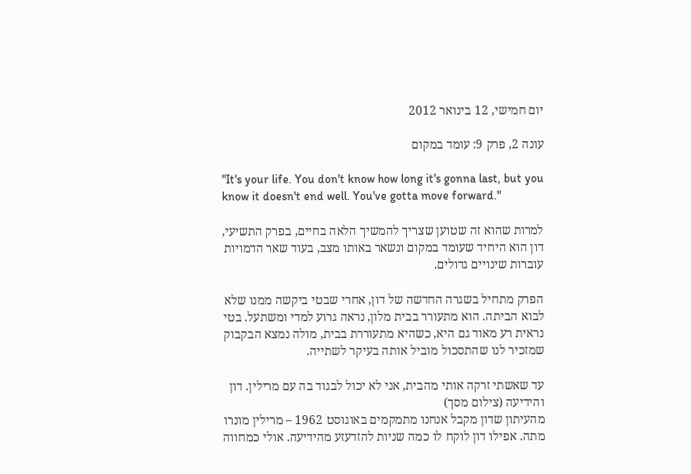יום חמישי, 12 בינואר 2012

עונה 2, פרק 9: עומד במקום

"It's your life. You don't know how long it's gonna last, but you know it doesn't end well. You've gotta move forward."

למרות שהוא זה שטוען שצריך להמשיך הלאה בחיים, בפרק התשיעי, דון הוא היחיד שעומד במקום ונשאר באותו מצב, בעוד שאר הדמויות עוברות שינויים גדולים.

הפרק מתחיל בשגרה החדשה של דון, אחרי שבטי ביקשה ממנו שלא לבוא הביתה. הוא מתעורר בבית מלון, נראה גרוע למדי ומשתעל. בטי נראית רע מאוד גם היא, כשהיא מתעוררת בבית, מולה נמצא הבקבוק שמזכיר לנו שהתסכול מוביל אותה בעיקר לשתייה.

עד שאשתי זרקה אותי מהבית, אני לא יכול לבגוד בה עם מרילין. דון והידיעה (צילום מסך)
מהעיתון שדון מקבל אנחנו מתמקמים באוגוסט 1962 – מרילין מונרו מתה. אפילו דון לוקח לו כמה שניות להזדעזע מהידיעה. אולי כמחווה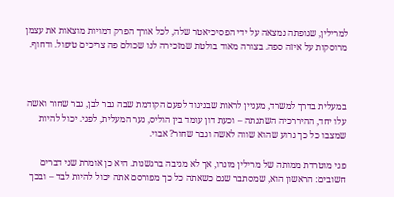למרילין, שגופתה נמצאה על ידי הפסיכיאטר שלה, לכל אורך הפרק דמויות מוצאות את עצמן מרוסקות על איזה ספה. בצורה מאוד בולטת שמזכירה לנו שכולם פה צריכים טיפול. ודחוף.



במעלית בדרך למשרד, מעניין לראות שבניגוד לפעם הקודמת שבה גבר לבן, גבר שחור ואשה עלו יחד, ההיררכיה השתנתה – וכעת דון עומד בין הוליס, נער המעלית, לפגי. יכול להיות שמצבו כל כך גרוע שהוא שווה לאשה וגבר שחור? אבוי.

פגי מוטרדת ממותה של מרילין מונרו, אך לא מגיבה ברגשנות. היא כן אומרת שני דברים חשובים: הראשון הוא, שמסתבר שגם כשאתה כל כך מפורסם אתה יכול להיות לבד – ובכך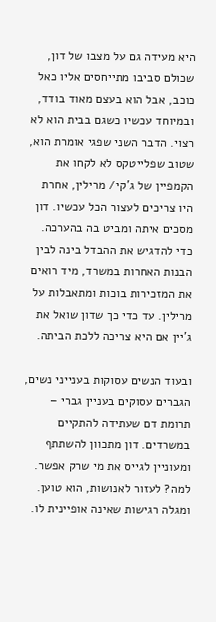היא מעידה גם על מצבו של דון, שכולם סביבו מתייחסים אליו כאל כוכב, אבל הוא בעצם מאוד בודד, ובמיוחד עכשיו כשגם בבית הוא לא רצוי. הדבר השני שפגי אומרת הוא, שטוב שפלייטקס לא לקחו את הקמפיין של ג'קי/ מרילין, אחרת היו צריכים לעצור הכל עכשיו. דון מסכים איתה ומביט בה בהערכה. כדי להדגיש את ההבדל בינה לבין הבנות האחרות במשרד, מיד רואים את המזכירות בוכות ומתאבלות על מרילין. עד כדי כך שדון שואל את ג'יין אם היא צריכה ללכת הביתה.

ובעוד הנשים עסוקות בענייני נשים, הגברים עסוקים בעניין גברי – תרומת דם שעתידה להתקיים במשרדים. דון מתכוון להשתתף ומעוניין לגייס את מי שרק אפשר. למה? לעזור לאנושות, הוא טוען. ומגלה רגישות שאינה אופיינית לו.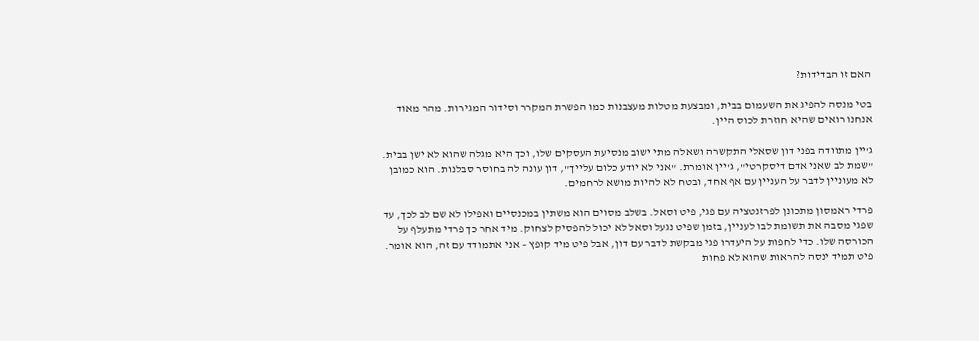האם זו הבדידות?

בטי מנסה להפיג את השעמום בבית, ומבצעת מטלות מעצבנות כמו הפשרת המקרר וסידור המגירות. מהר מאוד אנחנו רואים שהיא חוזרת לכוס היין.

ג'יין מתוודה בפני דון שסאלי התקשרה ושאלה מתי ישוב מנסיעת העסקים שלו, וכך היא מגלה שהוא לא ישן בבית. "שמת לב שאני אדם דיסקרטי", ג'יין אומרת. "אני לא יודע כלום עלייך", דון עונה לה בחוסר סבלנות. הוא כמובן לא מעוניין לדבר על העניין עם אף אחד, ובטח לא להיות מושא לרחמים.

פרדי ראמסון מתכונן לפרזנטציה עם פגי, פיט וסאל. בשלב מסוים הוא משתין במכנסיים ואפילו לא שם לב לכך, עד שפגי מסבה את תשומת לבו לעניין, בזמן שפיט נגעל וסאל לא יכול להפסיק לצחוק. מיד אחר כך פרדי מתעלף על הכורסה שלו. כדי לחפות על היעדרו פגי מבקשת לדבר עם דון, אבל פיט מיד קופץ – אני אתמודד עם זה, הוא אומר. פיט תמיד ינסה להראות שהוא לא פחות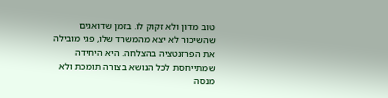טוב מדון ולא זקוק לו. בזמן שדואגים שהשיכור לא יצא מהמשרד שלו, פגי מובילה את הפרזנטציה בהצלחה. היא היחידה שמתייחסת לכל הנושא בצורה תומכת ולא מנסה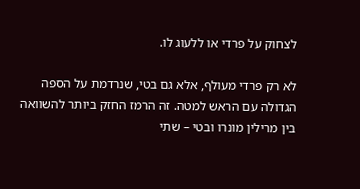לצחוק על פרדי או ללעוג לו.

לא רק פרדי מעולף, אלא גם בטי, שנרדמת על הספה הגדולה עם הראש למטה. זה הרמז החזק ביותר להשוואה בין מרילין מונרו ובטי – שתי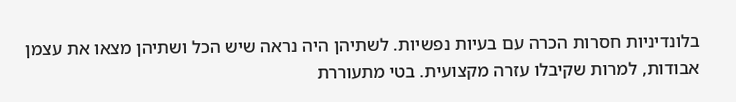בלונדיניות חסרות הכרה עם בעיות נפשיות. לשתיהן היה נראה שיש הכל ושתיהן מצאו את עצמן אבודות, למרות שקיבלו עזרה מקצועית. בטי מתעוררת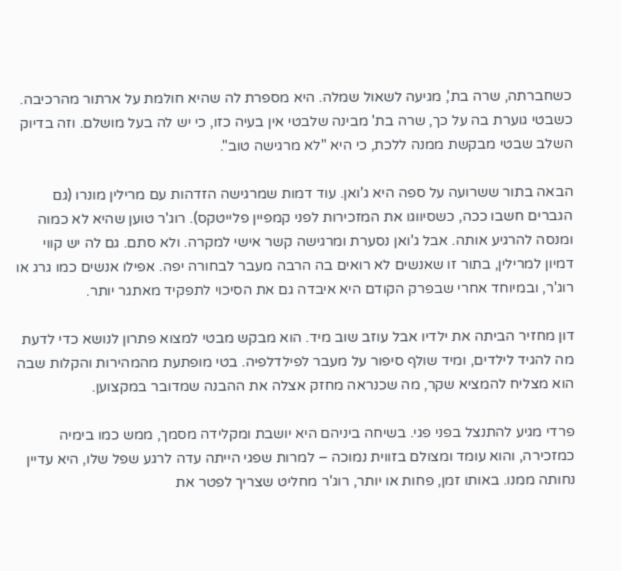כשחברתה, שרה בת', מגיעה לשאול שמלה. היא מספרת לה שהיא חולמת על ארתור מהרכיבה. כשבטי גוערת בה על כך, שרה בת' מבינה שלבטי אין בעיה כזו, כי יש לה בעל מושלם. וזה בדיוק השלב שבטי מבקשת ממנה ללכת, כי היא "לא מרגישה טוב".

הבאה בתור ששרועה על ספה היא ג'ואן. עוד דמות שמרגישה הזדהות עם מרילין מונרו (גם הגברים חשבו ככה, כשסיווגו את המזכירות לפני קמפיין פלייטקס). רוג'ר טוען שהיא לא כמוה ומנסה להרגיע אותה. אבל ג'ואן נסערת ומרגישה קשר אישי למקרה. ולא סתם. גם לה יש קווי דמיון למרילין, בתור זו שאנשים לא רואים בה הרבה מעבר לבחורה יפה. אפילו אנשים כמו גרג או רוג'ר, ובמיוחד אחרי שבפרק הקודם היא איבדה גם את הסיכוי לתפקיד מאתגר יותר.

דון מחזיר הביתה את ילדיו אבל עוזב שוב מיד. הוא מבקש מבטי למצוא פתרון לנושא כדי לדעת מה להגיד לילדים, ומיד שולף סיפור על מעבר לפילדלפיה. בטי מופתעת מהמהירות והקלות שבה הוא מצליח להמציא שקר, מה שכנראה מחזק אצלה את ההבנה שמדובר במקצוען.

פרדי מגיע להתנצל בפני פגי. בשיחה ביניהם היא יושבת ומקלידה מסמך, ממש כמו בימיה כמזכירה, והוא עומד ומצולם בזווית נמוכה – למרות שפגי הייתה עדה לרגע שפל שלו, היא עדיין נחותה ממנו. באותו זמן, פחות או יותר, רוג'ר מחליט שצריך לפטר את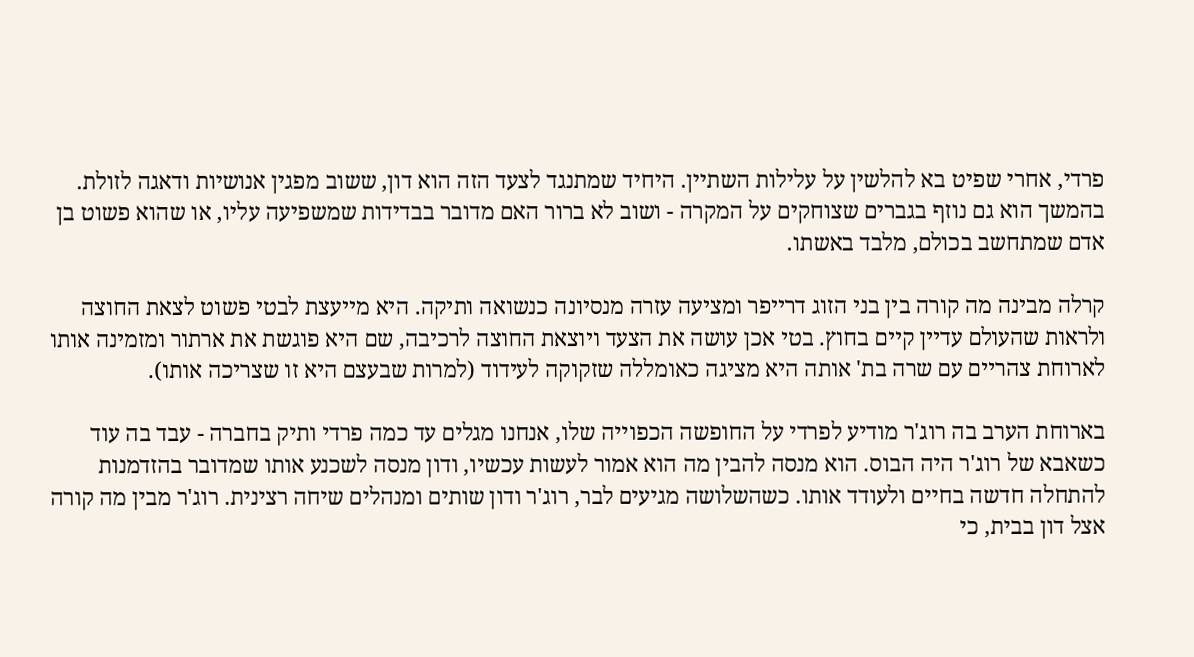פרדי, אחרי שפיט בא להלשין על עלילות השתיין. היחיד שמתנגד לצעד הזה הוא דון, ששוב מפגין אנושיות ודאגה לזולת. בהמשך הוא גם נוזף בגברים שצוחקים על המקרה - ושוב לא ברור האם מדובר בבדידות שמשפיעה עליו, או שהוא פשוט בן אדם שמתחשב בכולם, מלבד באשתו.

קרלה מבינה מה קורה בין בני הזוג דרייפר ומציעה עזרה מנסיונה כנשואה ותיקה. היא מייעצת לבטי פשוט לצאת החוצה ולראות שהעולם עדיין קיים בחוץ. בטי אכן עושה את הצעד ויוצאת החוצה לרכיבה, שם היא פוגשת את ארתור ומזמינה אותו לארוחת צהריים עם שרה בת' אותה היא מציגה כאומללה שזקוקה לעידוד (למרות שבעצם היא זו שצריכה אותו).

בארוחת הערב בה רוג'ר מודיע לפרדי על החופשה הכפוייה שלו, אנחנו מגלים עד כמה פרדי ותיק בחברה - עבד בה עוד כשאבא של רוג'ר היה הבוס. הוא מנסה להבין מה הוא אמור לעשות עכשיו, ודון מנסה לשכנע אותו שמדובר בהזדמנות להתחלה חדשה בחיים ולעודד אותו. כשהשלושה מגיעים לבר, רוג'ר ודון שותים ומנהלים שיחה רצינית. רוג'ר מבין מה קורה אצל דון בבית, כי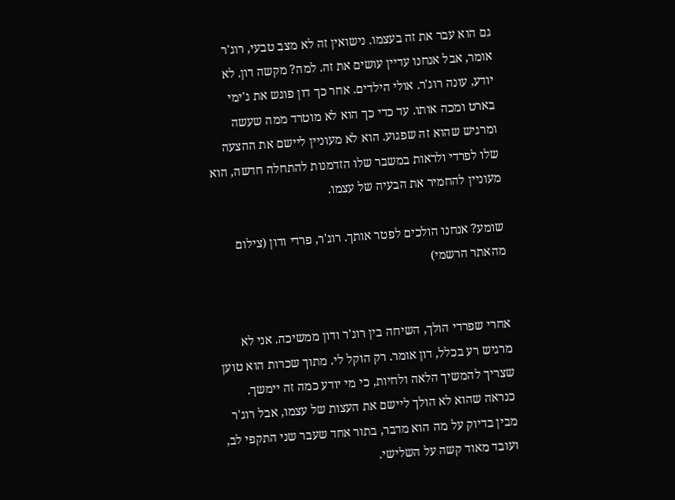גם הוא עבר את זה בעצמו. נישואין זה לא מצב טבעי, רוג'ר אומר, אבל אנחנו עדיין עושים את זה. למה? מקשה דון. לא יודע, עונה רוג'ר. אולי הילדים. אחר כך דון פוגש את ג'ימי בארט ומכה אותו. עד כדי כך הוא לא מוטרד ממה שעשה ומרגיש שהוא זה שפגוע. הוא לא מעוניין ליישם את ההצעה שלו לפרדי ולראות במשבר שלו הזדמנות להתחלה חדשה, הוא מעוניין להחמיר את הבעיה של עצמו.

שומע? אנחנו הולכים לפטר אותך. רוג'ר, פרדי ודון (צילום מהאתר הרשמי)


אחרי שפרדי הולך, השיחה בין רוג'ר ודון ממשיכה. אני לא מרגיש רע בכלל, דון אומר. רק הוקל לי. מתוך שכרות הוא טוען שצריך להמשיך הלאה ולחיות, כי מי יודע כמה זה יימשך. כנראה שהוא לא הולך ליישם את העצות של עצמו, אבל רוג'ר מבין בדיוק על מה הוא מדבר, בתור אחד שעבר שני התקפי לב, ועובד מאוד קשה על השלישי.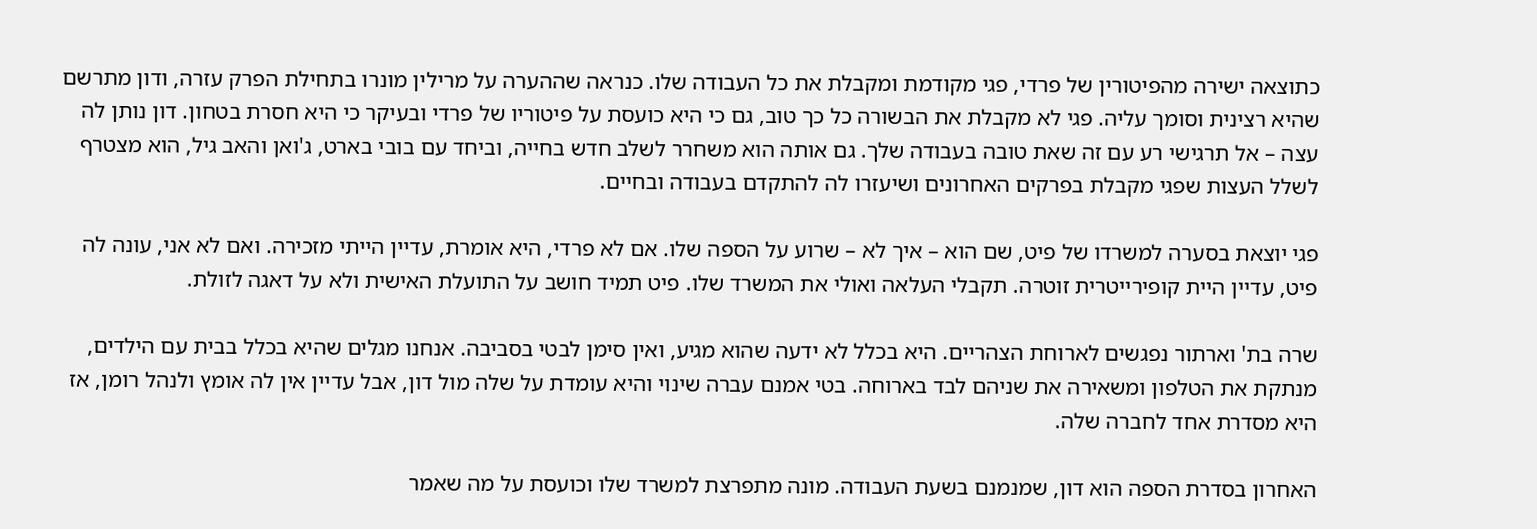כתוצאה ישירה מהפיטורין של פרדי, פגי מקודמת ומקבלת את כל העבודה שלו. כנראה שההערה על מרילין מונרו בתחילת הפרק עזרה, ודון מתרשם שהיא רצינית וסומך עליה. פגי לא מקבלת את הבשורה כל כך טוב, גם כי היא כועסת על פיטוריו של פרדי ובעיקר כי היא חסרת בטחון. דון נותן לה עצה – אל תרגישי רע עם זה שאת טובה בעבודה שלך. גם אותה הוא משחרר לשלב חדש בחייה, וביחד עם בובי בארט, ג'ואן והאב גיל, הוא מצטרף לשלל העצות שפגי מקבלת בפרקים האחרונים ושיעזרו לה להתקדם בעבודה ובחיים.

פגי יוצאת בסערה למשרדו של פיט, שם הוא – איך לא – שרוע על הספה שלו. אם לא פרדי, היא אומרת, עדיין הייתי מזכירה. ואם לא אני, עונה לה פיט, עדיין היית קופירייטרית זוטרה. תקבלי העלאה ואולי את המשרד שלו. פיט תמיד חושב על התועלת האישית ולא על דאגה לזולת.

שרה בת' וארתור נפגשים לארוחת הצהריים. היא בכלל לא ידעה שהוא מגיע, ואין סימן לבטי בסביבה. אנחנו מגלים שהיא בכלל בבית עם הילדים, מנתקת את הטלפון ומשאירה את שניהם לבד בארוחה. בטי אמנם עברה שינוי והיא עומדת על שלה מול דון, אבל עדיין אין לה אומץ ולנהל רומן, אז היא מסדרת אחד לחברה שלה.

האחרון בסדרת הספה הוא דון, שמנמנם בשעת העבודה. מונה מתפרצת למשרד שלו וכועסת על מה שאמר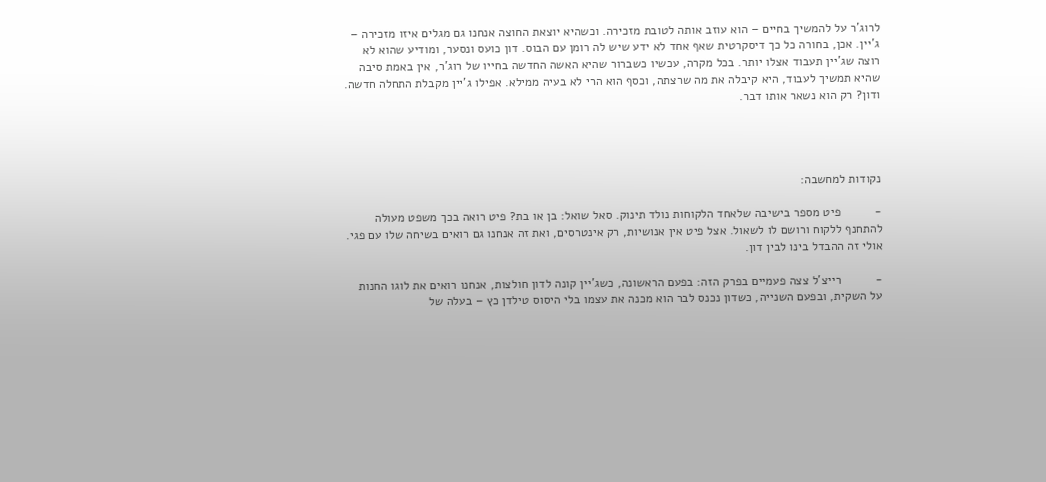לרוג'ר על להמשיך בחיים – הוא עוזב אותה לטובת מזכירה. וכשהיא יוצאת החוצה אנחנו גם מגלים איזו מזכירה – ג'יין. אכן, בחורה כל כך דיסקרטית שאף אחד לא ידע שיש לה רומן עם הבוס. דון כועס ונסער, ומודיע שהוא לא רוצה שג'יין תעבוד אצלו יותר. בכל מקרה, עכשיו כשברור שהיא האשה החדשה בחייו של רוג'ר, אין באמת סיבה שהיא תמשיך לעבוד, היא קיבלה את מה שרצתה, וכסף הוא הרי לא בעיה ממילא. אפילו ג'יין מקבלת התחלה חדשה. ודון? רק הוא נשאר אותו דבר.




נקודות למחשבה:

-          פיט מספר בישיבה שלאחד הלקוחות נולד תינוק. סאל שואל: בן או בת? פיט רואה בכך משפט מעולה להתחנף ללקוח ורושם לו לשאול. אצל פיט אין אנושיות, רק אינטרסים, ואת זה אנחנו גם רואים בשיחה שלו עם פגי. אולי זה ההבדל בינו לבין דון.

-          רייצ'ל צצה פעמיים בפרק הזה: בפעם הראשונה, כשג'יין קונה לדון חולצות, אנחנו רואים את לוגו החנות על השקית, ובפעם השנייה, כשדון נכנס לבר הוא מכנה את עצמו בלי היסוס טילדן כץ – בעלה של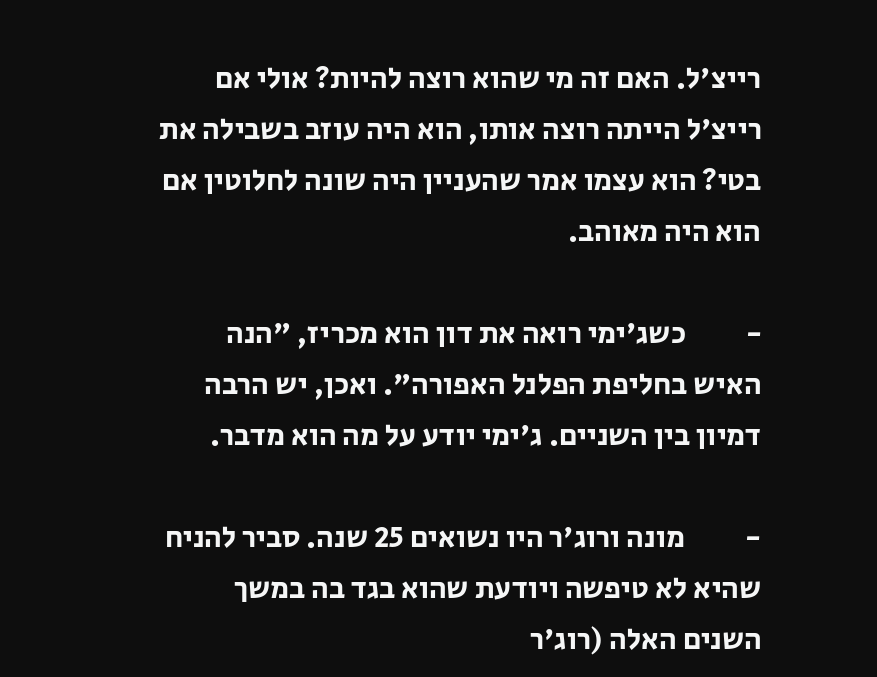רייצ'ל. האם זה מי שהוא רוצה להיות? אולי אם רייצ'ל הייתה רוצה אותו, הוא היה עוזב בשבילה את בטי? הוא עצמו אמר שהעניין היה שונה לחלוטין אם הוא היה מאוהב.

-          כשג'ימי רואה את דון הוא מכריז, "הנה האיש בחליפת הפלנל האפורה". ואכן, יש הרבה דמיון בין השניים. ג'ימי יודע על מה הוא מדבר.

-          מונה ורוג'ר היו נשואים 25 שנה. סביר להניח שהיא לא טיפשה ויודעת שהוא בגד בה במשך השנים האלה (רוג'ר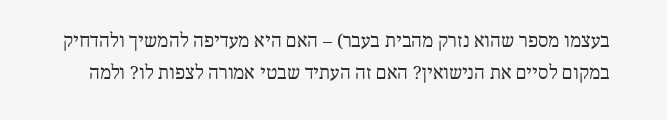בעצמו מספר שהוא נזרק מהבית בעבר) – האם היא מעדיפה להמשיך ולהדחיק במקום לסיים את הנישואין? האם זה העתיד שבטי אמורה לצפות לו? ולמה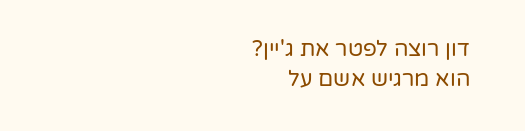דון רוצה לפטר את ג'יין? הוא מרגיש אשם על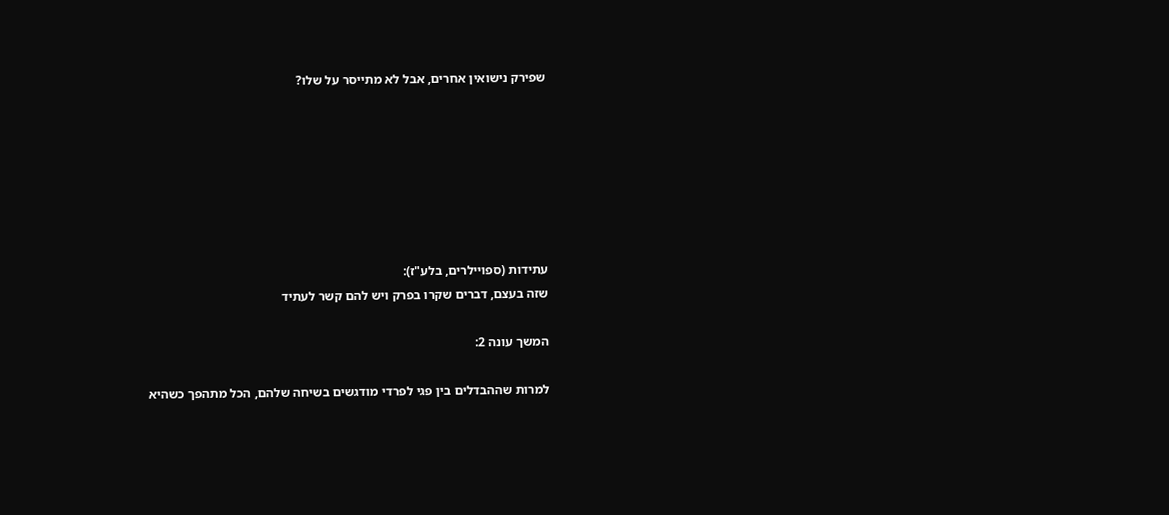שפירק נישואין אחרים, אבל לא מתייסר על שלו?







עתידות (ספויילרים, בלע"ז):
שזה בעצם, דברים שקרו בפרק ויש להם קשר לעתיד

המשך עונה 2:

למרות שההבדלים בין פגי לפרדי מודגשים בשיחה שלהם, הכל מתהפך כשהיא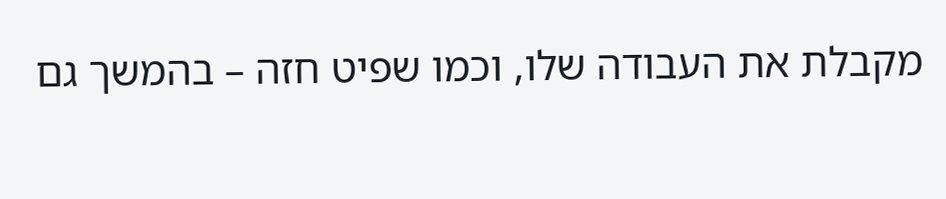מקבלת את העבודה שלו, וכמו שפיט חזה – בהמשך גם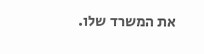את המשרד שלו.